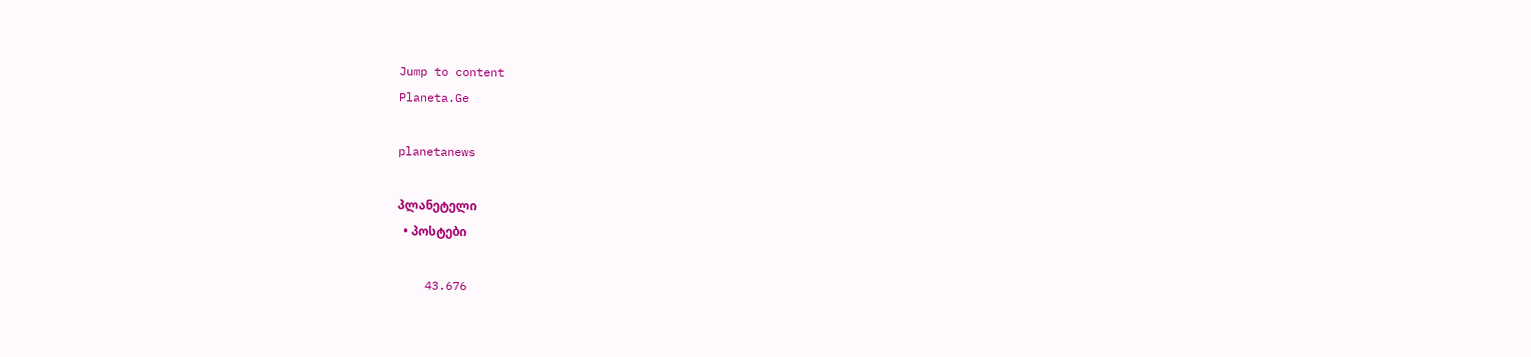Jump to content
Planeta.Ge

planetanews

პლანეტელი
  • პოსტები

    43.676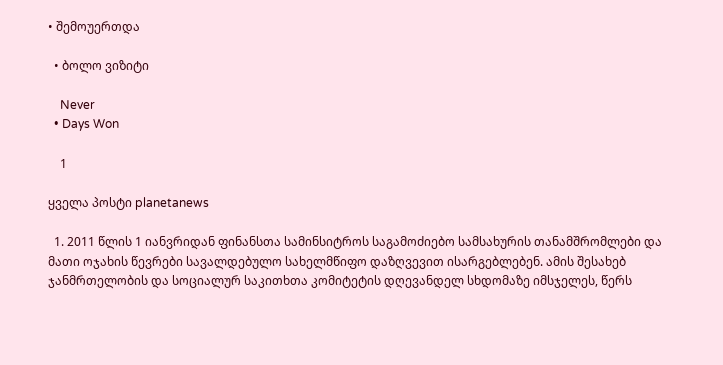• შემოუერთდა

  • ბოლო ვიზიტი

    Never
  • Days Won

    1

ყველა პოსტი planetanews

  1. 2011 წლის 1 იანვრიდან ფინანსთა სამინსიტროს საგამოძიებო სამსახურის თანამშრომლები და მათი ოჯახის წევრები სავალდებულო სახელმწიფო დაზღვევით ისარგებლებენ. ამის შესახებ ჯანმრთელობის და სოციალურ საკითხთა კომიტეტის დღევანდელ სხდომაზე იმსჯელეს, წერს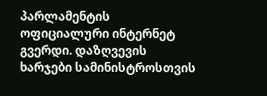პარლამენტის ოფიციალური ინტერნეტ გვერდი. დაზღვევის ხარჯები სამინისტროსთვის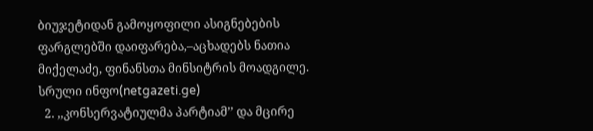ბიუჯეტიდან გამოყოფილი ასიგნებების ფარგლებში დაიფარება,–აცხადებს ნათია მიქელაძე, ფინანსთა მინსიტრის მოადგილე. სრული ინფო(netgazeti.ge)
  2. ,,კონსერვატიულმა პარტიამ’’ და მცირე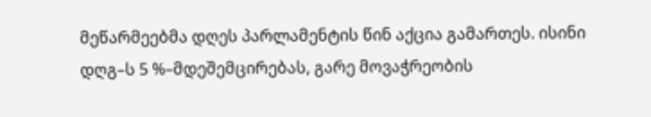მეწარმეებმა დღეს პარლამენტის წინ აქცია გამართეს. ისინი დღგ–ს 5 %–მდეშემცირებას, გარე მოვაჭრეობის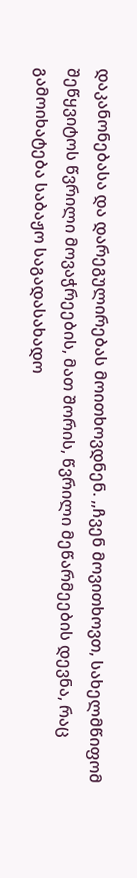დაკანონებასა და დარეგულირებას მოითხოვდნენ. ,,ჩვენ მოვითხოვთ, სახელმწიფომ შეწყვიტოს წვრილი მოვაჭრეების, მათ შორის, წვრილი მეწარმეების დევნა, რაც გამოიხატება საბაჟო საგადასახადო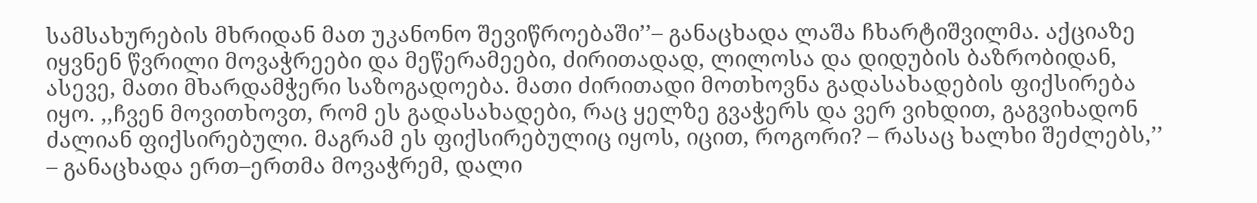სამსახურების მხრიდან მათ უკანონო შევიწროებაში’’– განაცხადა ლაშა ჩხარტიშვილმა. აქციაზე იყვნენ წვრილი მოვაჭრეები და მეწერამეები, ძირითადად, ლილოსა და დიდუბის ბაზრობიდან, ასევე, მათი მხარდამჭერი საზოგადოება. მათი ძირითადი მოთხოვნა გადასახადების ფიქსირება იყო. ,,ჩვენ მოვითხოვთ, რომ ეს გადასახადები, რაც ყელზე გვაჭერს და ვერ ვიხდით, გაგვიხადონ ძალიან ფიქსირებული. მაგრამ ეს ფიქსირებულიც იყოს, იცით, როგორი? – რასაც ხალხი შეძლებს,’’ – განაცხადა ერთ–ერთმა მოვაჭრემ, დალი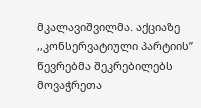მკალავიშვილმა. აქციაზე ,,კონსერვატიული პარტიის’’ წევრებმა შეკრებილებს მოვაჭრეთა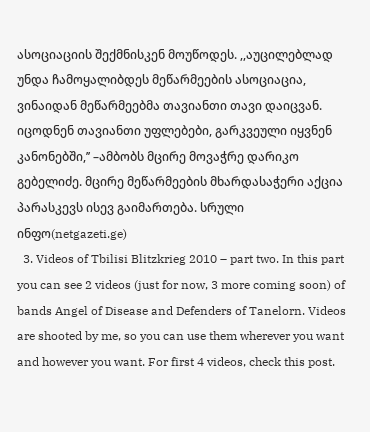ასოციაციის შექმნისკენ მოუწოდეს. ,,აუცილებლად უნდა ჩამოყალიბდეს მეწარმეების ასოციაცია, ვინაიდან მეწარმეებმა თავიანთი თავი დაიცვან. იცოდნენ თავიანთი უფლებები, გარკვეული იყვნენ კანონებში,’’ –ამბობს მცირე მოვაჭრე დარიკო გებელიძე. მცირე მეწარმეების მხარდასაჭერი აქცია პარასკევს ისევ გაიმართება. სრული ინფო(netgazeti.ge)
  3. Videos of Tbilisi Blitzkrieg 2010 – part two. In this part you can see 2 videos (just for now, 3 more coming soon) of bands Angel of Disease and Defenders of Tanelorn. Videos are shooted by me, so you can use them wherever you want and however you want. For first 4 videos, check this post.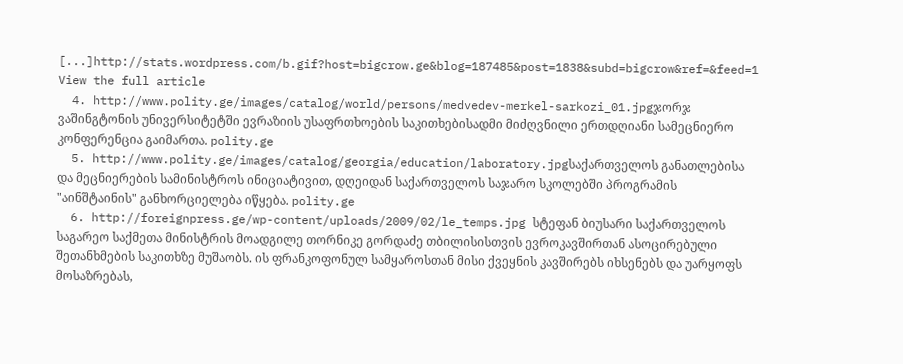[...]http://stats.wordpress.com/b.gif?host=bigcrow.ge&blog=187485&post=1838&subd=bigcrow&ref=&feed=1 View the full article
  4. http://www.polity.ge/images/catalog/world/persons/medvedev-merkel-sarkozi_01.jpgჯორჯ ვაშინგტონის უნივერსიტეტში ევრაზიის უსაფრთხოების საკითხებისადმი მიძღვნილი ერთდღიანი სამეცნიერო კონფერენცია გაიმართა. polity.ge
  5. http://www.polity.ge/images/catalog/georgia/education/laboratory.jpgსაქართველოს განათლებისა და მეცნიერების სამინისტროს ინიციატივით, დღეიდან საქართველოს საჯარო სკოლებში პროგრამის "აინშტაინის" განხორციელება იწყება. polity.ge
  6. http://foreignpress.ge/wp-content/uploads/2009/02/le_temps.jpg სტეფან ბიუსარი საქართველოს საგარეო საქმეთა მინისტრის მოადგილე თორნიკე გორდაძე თბილისისთვის ევროკავშირთან ასოცირებული შეთანხმების საკითხზე მუშაობს. ის ფრანკოფონულ სამყაროსთან მისი ქვეყნის კავშირებს იხსენებს და უარყოფს მოსაზრებას,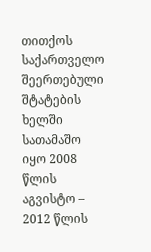თითქოს საქართველო შეერთებული შტატების ხელში სათამაშო იყო 2008 წლის აგვისტო – 2012 წლის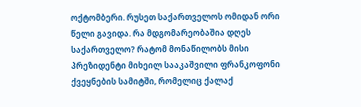ოქტომბერი. რუსეთ საქართველოს ომიდან ორი წელი გავიდა. რა მდგომარეობაშია დღეს საქართველო? რატომ მონაწილობს მისი პრეზიდენტი მიხეილ სააკაშვილი ფრანკოფონი ქვეყნების სამიტში, რომელიც ქალაქ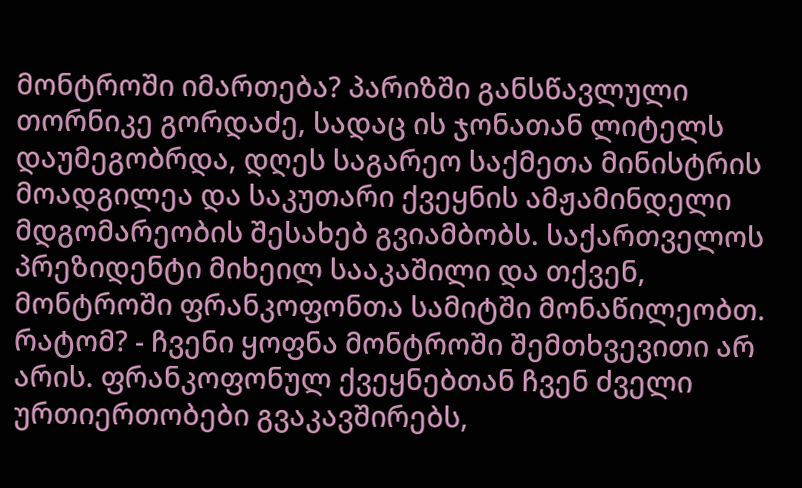მონტროში იმართება? პარიზში განსწავლული თორნიკე გორდაძე, სადაც ის ჯონათან ლიტელს დაუმეგობრდა, დღეს საგარეო საქმეთა მინისტრის მოადგილეა და საკუთარი ქვეყნის ამჟამინდელი მდგომარეობის შესახებ გვიამბობს. საქართველოს პრეზიდენტი მიხეილ სააკაშილი და თქვენ, მონტროში ფრანკოფონთა სამიტში მონაწილეობთ. რატომ? - ჩვენი ყოფნა მონტროში შემთხვევითი არ არის. ფრანკოფონულ ქვეყნებთან ჩვენ ძველი ურთიერთობები გვაკავშირებს,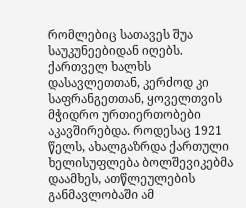რომლებიც სათავეს შუა საუკუნეებიდან იღებს. ქართველ ხალხს დასავლეთთან, კერძოდ კი საფრანგეთთან, ყოველთვის მჭიდრო ურთიერთობები აკავშირებდა. როდესაც 1921 წელს, ახალგაზრდა ქართული ხელისუფლება ბოლშევიკებმა დაამხეს, ათწლეულების განმავლობაში ამ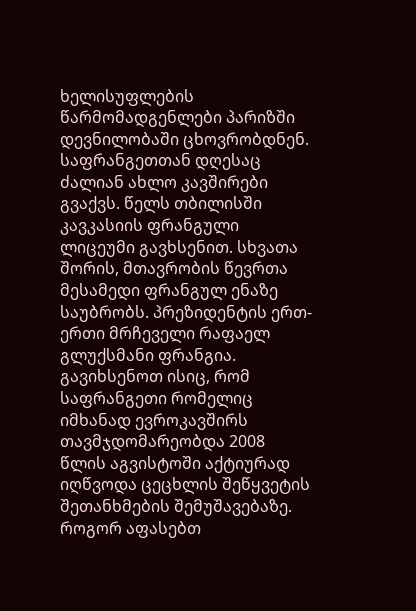ხელისუფლების წარმომადგენლები პარიზში დევნილობაში ცხოვრობდნენ. საფრანგეთთან დღესაც ძალიან ახლო კავშირები გვაქვს. წელს თბილისში კავკასიის ფრანგული ლიცეუმი გავხსენით. სხვათა შორის, მთავრობის წევრთა მესამედი ფრანგულ ენაზე საუბრობს. პრეზიდენტის ერთ-ერთი მრჩეველი რაფაელ გლუქსმანი ფრანგია. გავიხსენოთ ისიც, რომ საფრანგეთი რომელიც იმხანად ევროკავშირს თავმჯდომარეობდა 2008 წლის აგვისტოში აქტიურად იღწვოდა ცეცხლის შეწყვეტის შეთანხმების შემუშავებაზე. როგორ აფასებთ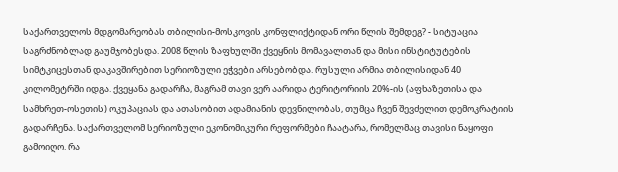საქართველოს მდგომარეობას თბილისი-მოსკოვის კონფლიქტიდან ორი წლის შემდეგ? - სიტუაცია საგრძნობლად გაუმჯობესდა. 2008 წლის ზაფხულში ქვეყნის მომავალთან და მისი ინსტიტუტების სიმტკიცესთან დაკავშირებით სერიოზული ეჭვები არსებობდა. რუსული არმია თბილისიდან 40 კილომეტრში იდგა. ქვეყანა გადარჩა, მაგრამ თავი ვერ აარიდა ტერიტორიის 20%-ის (აფხაზეთისა და სამხრეთ-ოსეთის) ოკუპაციას და ათასობით ადამიანის დევნილობას, თუმცა ჩვენ შევძელით დემოკრატიის გადარჩენა. საქართველომ სერიოზული ეკონომიკური რეფორმები ჩაატარა, რომელმაც თავისი ნაყოფი გამოიღო. რა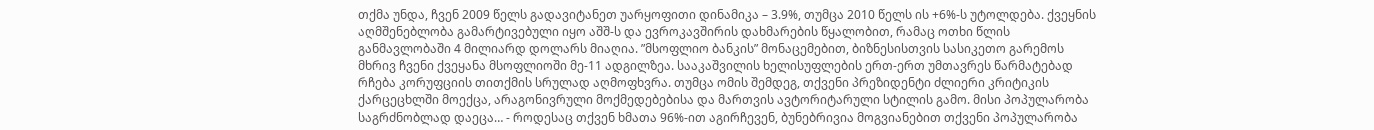თქმა უნდა, ჩვენ 2009 წელს გადავიტანეთ უარყოფითი დინამიკა – 3.9%, თუმცა 2010 წელს ის +6%-ს უტოლდება. ქვეყნის აღმშენებლობა გამარტივებული იყო აშშ-ს და ევროკავშირის დახმარების წყალობით, რამაც ოთხი წლის განმავლობაში 4 მილიარდ დოლარს მიაღია. ”მსოფლიო ბანკის” მონაცემებით, ბიზნესისთვის სასიკეთო გარემოს მხრივ ჩვენი ქვეყანა მსოფლიოში მე-11 ადგილზეა. სააკაშვილის ხელისუფლების ერთ-ერთ უმთავრეს წარმატებად რჩება კორუფციის თითქმის სრულად აღმოფხვრა. თუმცა ომის შემდეგ, თქვენი პრეზიდენტი ძლიერი კრიტიკის ქარცეცხლში მოექცა, არაგონივრული მოქმედებებისა და მართვის ავტორიტარული სტილის გამო. მისი პოპულარობა საგრძნობლად დაეცა… - როდესაც თქვენ ხმათა 96%-ით აგირჩევენ, ბუნებრივია მოგვიანებით თქვენი პოპულარობა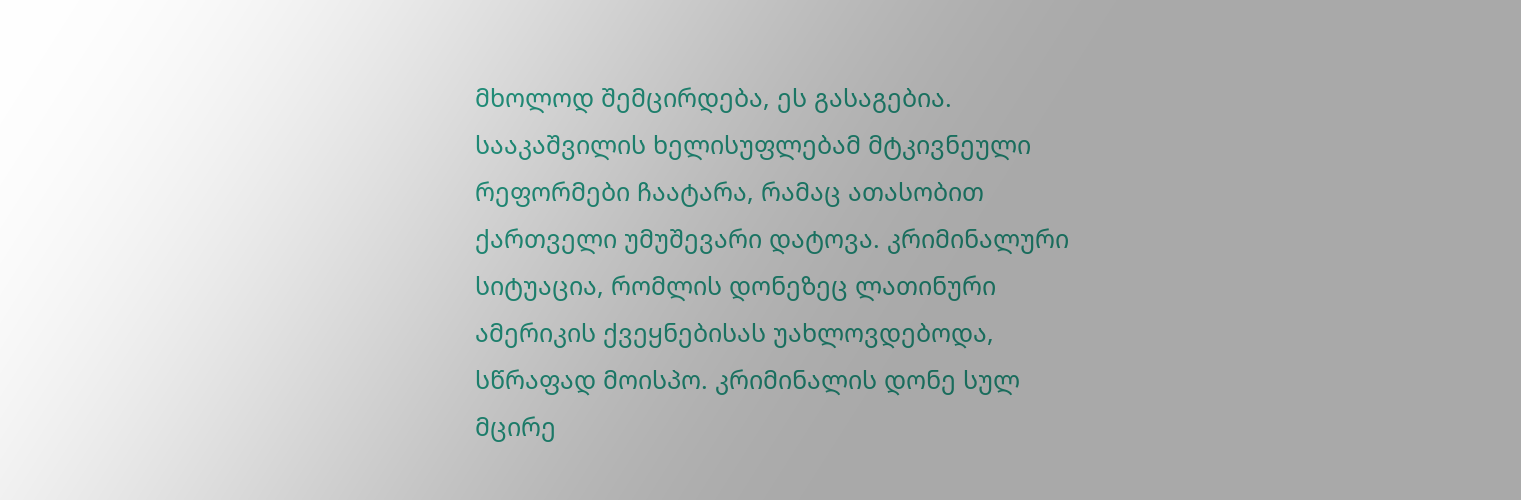მხოლოდ შემცირდება, ეს გასაგებია. სააკაშვილის ხელისუფლებამ მტკივნეული რეფორმები ჩაატარა, რამაც ათასობით ქართველი უმუშევარი დატოვა. კრიმინალური სიტუაცია, რომლის დონეზეც ლათინური ამერიკის ქვეყნებისას უახლოვდებოდა, სწრაფად მოისპო. კრიმინალის დონე სულ მცირე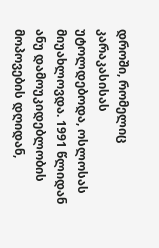დროში, რომელიც კარაკასისას უტოლდებოდა, ოსლოსას მიუახლოვდა. 1991 წლიდან ანუ დამოუკიდებლობის მოპოვების დღიდან,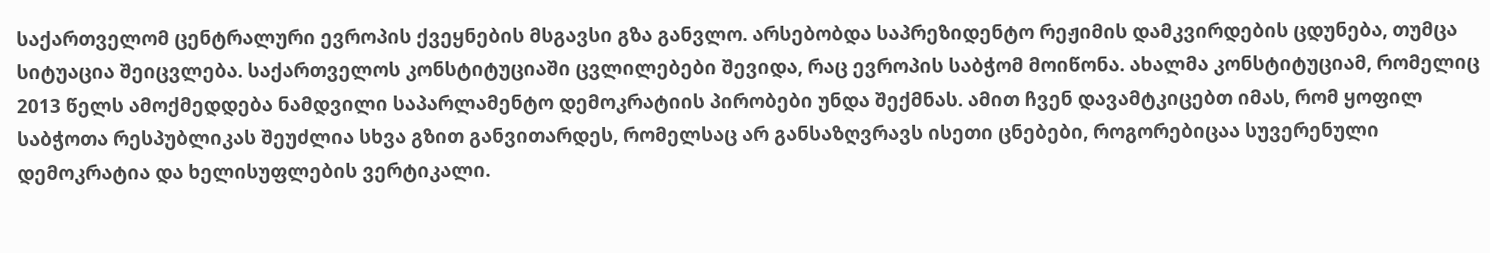საქართველომ ცენტრალური ევროპის ქვეყნების მსგავსი გზა განვლო. არსებობდა საპრეზიდენტო რეჟიმის დამკვირდების ცდუნება, თუმცა სიტუაცია შეიცვლება. საქართველოს კონსტიტუციაში ცვლილებები შევიდა, რაც ევროპის საბჭომ მოიწონა. ახალმა კონსტიტუციამ, რომელიც 2013 წელს ამოქმედდება ნამდვილი საპარლამენტო დემოკრატიის პირობები უნდა შექმნას. ამით ჩვენ დავამტკიცებთ იმას, რომ ყოფილ საბჭოთა რესპუბლიკას შეუძლია სხვა გზით განვითარდეს, რომელსაც არ განსაზღვრავს ისეთი ცნებები, როგორებიცაა სუვერენული დემოკრატია და ხელისუფლების ვერტიკალი.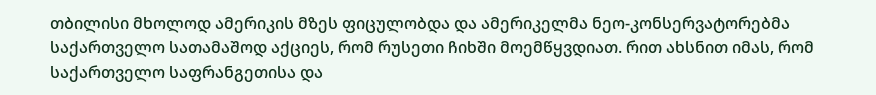თბილისი მხოლოდ ამერიკის მზეს ფიცულობდა და ამერიკელმა ნეო-კონსერვატორებმა საქართველო სათამაშოდ აქციეს, რომ რუსეთი ჩიხში მოემწყვდიათ. რით ახსნით იმას, რომ საქართველო საფრანგეთისა და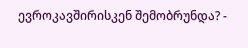ევროკავშირისკენ შემობრუნდა? -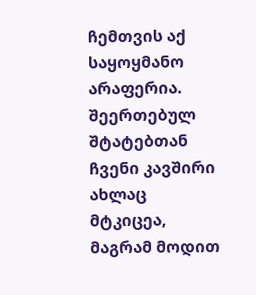ჩემთვის აქ საყოყმანო არაფერია. შეერთებულ შტატებთან ჩვენი კავშირი ახლაც მტკიცეა, მაგრამ მოდით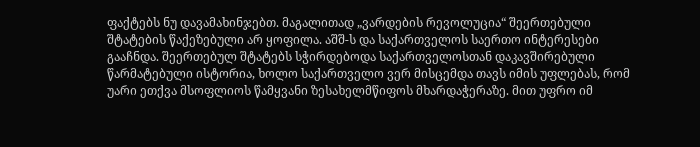ფაქტებს ნუ დავამახინჯებთ. მაგალითად „ვარდების რევოლუცია“ შეერთებული შტატების წაქეზებული არ ყოფილა. აშშ-ს და საქართველოს საერთო ინტერესები გააჩნდა. შეერთებულ შტატებს სჭირდებოდა საქართველოსთან დაკავშირებული წარმატებული ისტორია, ხოლო საქართველო ვერ მისცემდა თავს იმის უფლებას, რომ უარი ეთქვა მსოფლიოს წამყვანი ზესახელმწიფოს მხარდაჭერაზე. მით უფრო იმ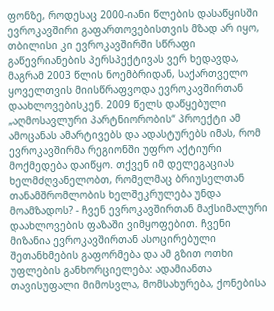ფონზე, როდესაც 2000-იანი წლების დასაწყისში ევროკავშირი გაფართოვებისთვის მზად არ იყო, თბილისი კი ევროკავშირში სწრაფი გაწევრიანების პერსპექტივას ვერ ხედავდა, მაგრამ 2003 წლის ნოემბრიდან, საქართველო ყოველთვის მიისწრაფვოდა ევროკავშირთან დაახლოვებისკენ. 2009 წელს დაწყებული „აღმოსავლური პარტნიორობის“ პროექტი ამ ამოცანას ამარტივებს და ადასტურებს იმას, რომ ევროკავშირმა რეგიონში უფრო აქტიური მოქმედება დაიწყო. თქვენ იმ დელეგაციას ხელმძღვანელობთ, რომელმაც ბრიუსელთან თანამშრომლობის ხელშეკრულება უნდა მოამზადოს? - ჩვენ ევროკავშირთან მაქსიმალური დაახლოვების ფაზაში ვიმყოფებით. ჩვენი მიზანია ევროკავშირთან ასოცირებული შეთანხმების გაფორმება და ამ გზით ოთხი უფლების განხორციელება: ადამიანთა თავისუფალი მიმოსვლა, მომსახურება, ქონებისა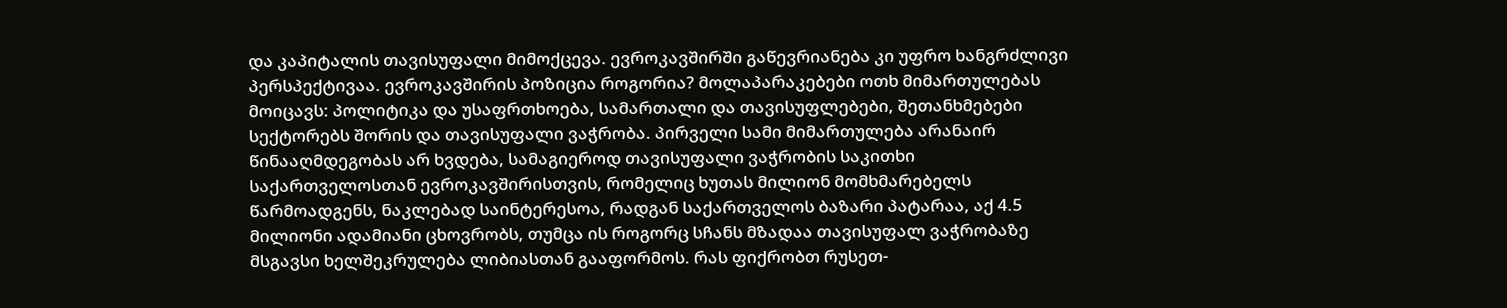და კაპიტალის თავისუფალი მიმოქცევა. ევროკავშირში გაწევრიანება კი უფრო ხანგრძლივი პერსპექტივაა. ევროკავშირის პოზიცია როგორია? მოლაპარაკებები ოთხ მიმართულებას მოიცავს: პოლიტიკა და უსაფრთხოება, სამართალი და თავისუფლებები, შეთანხმებები სექტორებს შორის და თავისუფალი ვაჭრობა. პირველი სამი მიმართულება არანაირ წინააღმდეგობას არ ხვდება, სამაგიეროდ თავისუფალი ვაჭრობის საკითხი საქართველოსთან ევროკავშირისთვის, რომელიც ხუთას მილიონ მომხმარებელს წარმოადგენს, ნაკლებად საინტერესოა, რადგან საქართველოს ბაზარი პატარაა, აქ 4.5 მილიონი ადამიანი ცხოვრობს, თუმცა ის როგორც სჩანს მზადაა თავისუფალ ვაჭრობაზე მსგავსი ხელშეკრულება ლიბიასთან გააფორმოს. რას ფიქრობთ რუსეთ-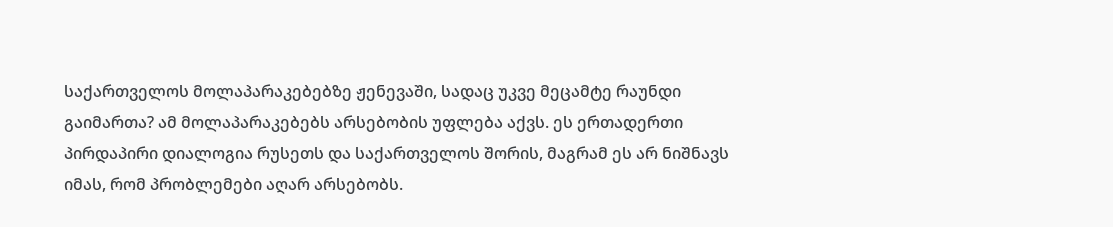საქართველოს მოლაპარაკებებზე ჟენევაში, სადაც უკვე მეცამტე რაუნდი გაიმართა? ამ მოლაპარაკებებს არსებობის უფლება აქვს. ეს ერთადერთი პირდაპირი დიალოგია რუსეთს და საქართველოს შორის, მაგრამ ეს არ ნიშნავს იმას, რომ პრობლემები აღარ არსებობს.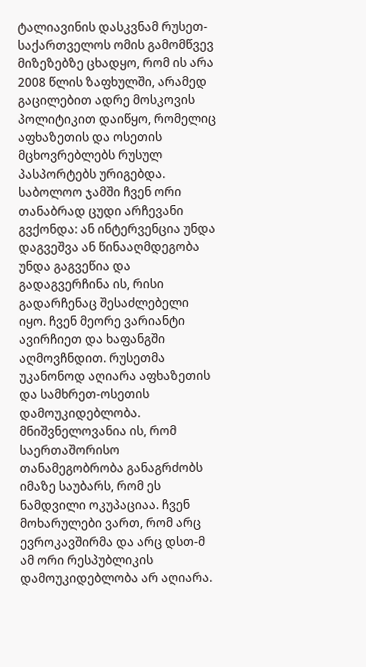ტალიავინის დასკვნამ რუსეთ-საქართველოს ომის გამომწვევ მიზეზებზე ცხადყო, რომ ის არა 2008 წლის ზაფხულში, არამედ გაცილებით ადრე მოსკოვის პოლიტიკით დაიწყო, რომელიც აფხაზეთის და ოსეთის მცხოვრებლებს რუსულ პასპორტებს ურიგებდა. საბოლოო ჯამში ჩვენ ორი თანაბრად ცუდი არჩევანი გვქონდა: ან ინტერვენცია უნდა დაგვეშვა ან წინააღმდეგობა უნდა გაგვეწია და გადაგვერჩინა ის, რისი გადარჩენაც შესაძლებელი იყო. ჩვენ მეორე ვარიანტი ავირჩიეთ და ხაფანგში აღმოვჩნდით. რუსეთმა უკანონოდ აღიარა აფხაზეთის და სამხრეთ-ოსეთის დამოუკიდებლობა. მნიშვნელოვანია ის, რომ საერთაშორისო თანამეგობრობა განაგრძობს იმაზე საუბარს, რომ ეს ნამდვილი ოკუპაციაა. ჩვენ მოხარულები ვართ, რომ არც ევროკავშირმა და არც დსთ-მ ამ ორი რესპუბლიკის დამოუკიდებლობა არ აღიარა.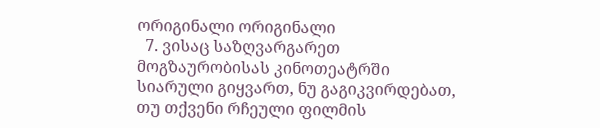ორიგინალი ორიგინალი
  7. ვისაც საზღვარგარეთ მოგზაურობისას კინოთეატრში სიარული გიყვართ, ნუ გაგიკვირდებათ, თუ თქვენი რჩეული ფილმის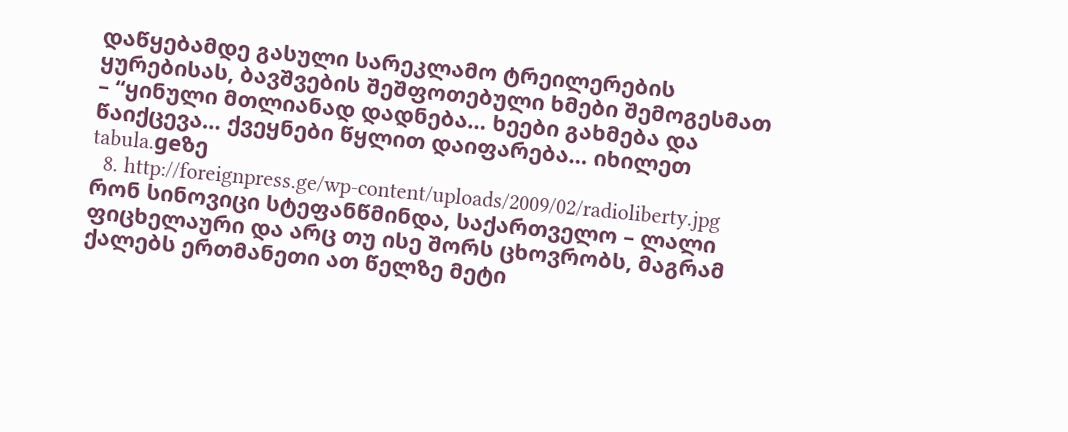დაწყებამდე გასული სარეკლამო ტრეილერების ყურებისას, ბავშვების შეშფოთებული ხმები შემოგესმათ – “ყინული მთლიანად დადნება… ხეები გახმება და წაიქცევა… ქვეყნები წყლით დაიფარება… იხილეთ tabula.geზე
  8. http://foreignpress.ge/wp-content/uploads/2009/02/radioliberty.jpg რონ სინოვიცი სტეფანწმინდა, საქართველო – ლალი ფიცხელაური და არც თუ ისე შორს ცხოვრობს, მაგრამ ქალებს ერთმანეთი ათ წელზე მეტი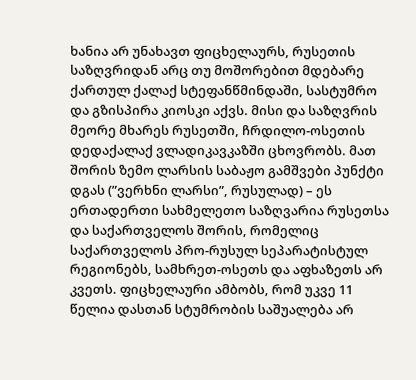ხანია არ უნახავთ ფიცხელაურს, რუსეთის საზღვრიდან არც თუ მოშორებით მდებარე ქართულ ქალაქ სტეფანწმინდაში, სასტუმრო და გზისპირა კიოსკი აქვს. მისი და საზღვრის მეორე მხარეს რუსეთში, ჩრდილო-ოსეთის დედაქალაქ ვლადიკავკაზში ცხოვრობს. მათ შორის ზემო ლარსის საბაჟო გამშვები პუნქტი დგას (”ვერხნი ლარსი”, რუსულად) – ეს ერთადერთი სახმელეთო საზღვარია რუსეთსა და საქართველოს შორის, რომელიც საქართველოს პრო-რუსულ სეპარატისტულ რეგიონებს, სამხრეთ-ოსეთს და აფხაზეთს არ კვეთს. ფიცხელაური ამბობს, რომ უკვე 11 წელია დასთან სტუმრობის საშუალება არ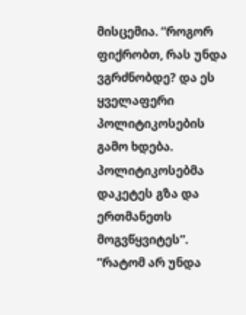მისცემია. ”როგორ ფიქრობთ, რას უნდა ვგრძნობდე? და ეს ყველაფერი პოლიტიკოსების გამო ხდება. პოლიტიკოსებმა დაკეტეს გზა და ერთმანეთს მოგვწყვიტეს”. ”რატომ არ უნდა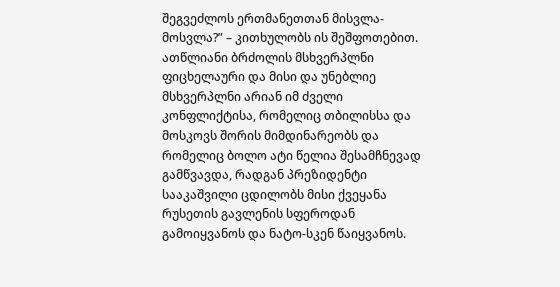შეგვეძლოს ერთმანეთთან მისვლა-მოსვლა?” – კითხულობს ის შეშფოთებით. ათწლიანი ბრძოლის მსხვერპლნი ფიცხელაური და მისი და უნებლიე მსხვერპლნი არიან იმ ძველი კონფლიქტისა, რომელიც თბილისსა და მოსკოვს შორის მიმდინარეობს და რომელიც ბოლო ატი წელია შესამჩნევად გამწვავდა, რადგან პრეზიდენტი სააკაშვილი ცდილობს მისი ქვეყანა რუსეთის გავლენის სფეროდან გამოიყვანოს და ნატო-სკენ წაიყვანოს.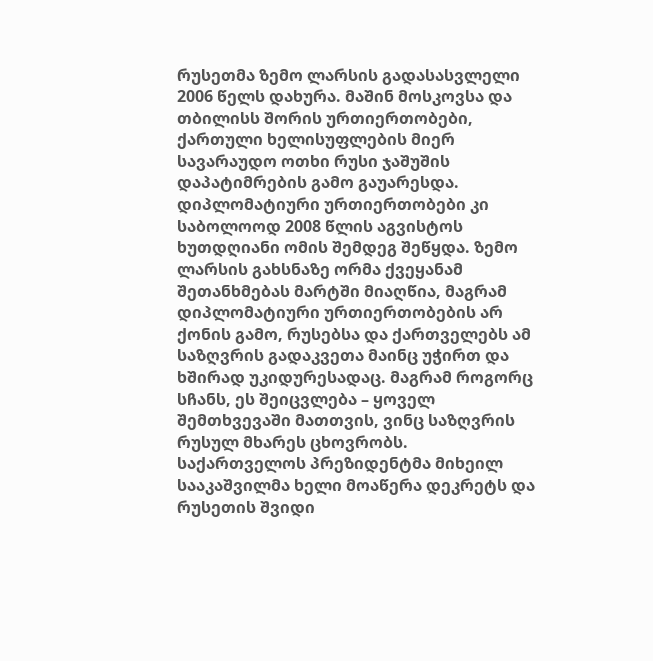რუსეთმა ზემო ლარსის გადასასვლელი 2006 წელს დახურა. მაშინ მოსკოვსა და თბილისს შორის ურთიერთობები, ქართული ხელისუფლების მიერ სავარაუდო ოთხი რუსი ჯაშუშის დაპატიმრების გამო გაუარესდა. დიპლომატიური ურთიერთობები კი საბოლოოდ 2008 წლის აგვისტოს ხუთდღიანი ომის შემდეგ შეწყდა. ზემო ლარსის გახსნაზე ორმა ქვეყანამ შეთანხმებას მარტში მიაღწია, მაგრამ დიპლომატიური ურთიერთობების არ ქონის გამო, რუსებსა და ქართველებს ამ საზღვრის გადაკვეთა მაინც უჭირთ და ხშირად უკიდურესადაც. მაგრამ როგორც სჩანს, ეს შეიცვლება – ყოველ შემთხვევაში მათთვის, ვინც საზღვრის რუსულ მხარეს ცხოვრობს. საქართველოს პრეზიდენტმა მიხეილ სააკაშვილმა ხელი მოაწერა დეკრეტს და რუსეთის შვიდი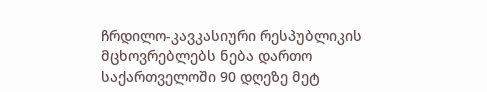ჩრდილო-კავკასიური რესპუბლიკის მცხოვრებლებს ნება დართო საქართველოში 90 დღეზე მეტ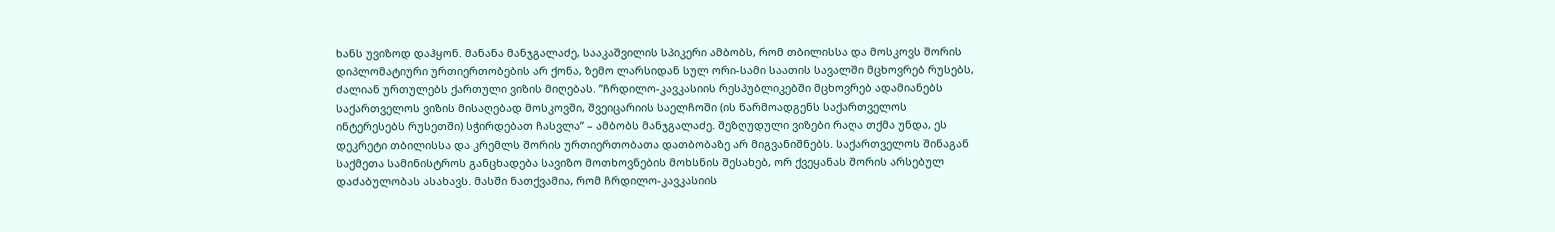ხანს უვიზოდ დაჰყონ. მანანა მანჯგალაძე, სააკაშვილის სპიკერი ამბობს, რომ თბილისსა და მოსკოვს შორის დიპლომატიური ურთიერთობების არ ქონა, ზემო ლარსიდან სულ ორი-სამი საათის სავალში მცხოვრებ რუსებს, ძალიან ურთულებს ქართული ვიზის მიღებას. ”ჩრდილო-კავკასიის რესპუბლიკებში მცხოვრებ ადამიანებს საქართველოს ვიზის მისაღებად მოსკოვში, შვეიცარიის საელჩოში (ის წარმოადგენს საქართველოს ინტერესებს რუსეთში) სჭირდებათ ჩასვლა” – ამბობს მანჯგალაძე. შეზღუდული ვიზები რაღა თქმა უნდა, ეს დეკრეტი თბილისსა და კრემლს შორის ურთიერთობათა დათბობაზე არ მიგვანიშნებს. საქართველოს შინაგან საქმეთა სამინისტროს განცხადება სავიზო მოთხოვნების მოხსნის შესახებ, ორ ქვეყანას შორის არსებულ დაძაბულობას ასახავს. მასში ნათქვამია, რომ ჩრდილო-კავკასიის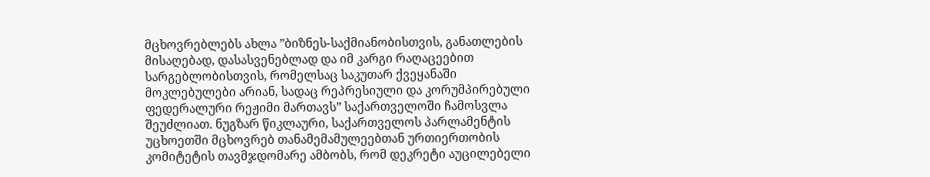მცხოვრებლებს ახლა ”ბიზნეს-საქმიანობისთვის, განათლების მისაღებად, დასასვენებლად და იმ კარგი რაღაცეებით სარგებლობისთვის, რომელსაც საკუთარ ქვეყანაში მოკლებულები არიან, სადაც რეპრესიული და კორუმპირებული ფედერალური რეჟიმი მართავს” საქართველოში ჩამოსვლა შეუძლიათ. ნუგზარ წიკლაური, საქართველოს პარლამენტის უცხოეთში მცხოვრებ თანამემამულეებთან ურთიერთობის კომიტეტის თავმჯდომარე ამბობს, რომ დეკრეტი აუცილებელი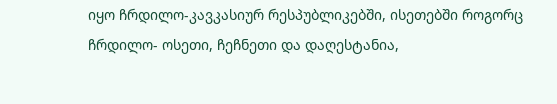იყო ჩრდილო-კავკასიურ რესპუბლიკებში, ისეთებში როგორც ჩრდილო- ოსეთი, ჩეჩნეთი და დაღესტანია,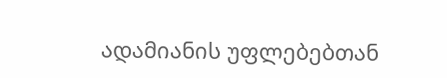ადამიანის უფლებებთან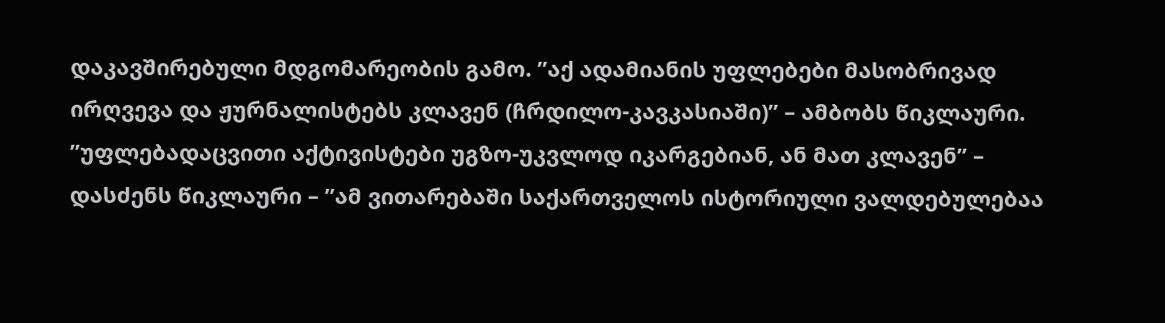დაკავშირებული მდგომარეობის გამო. ”აქ ადამიანის უფლებები მასობრივად ირღვევა და ჟურნალისტებს კლავენ (ჩრდილო-კავკასიაში)” – ამბობს წიკლაური. ”უფლებადაცვითი აქტივისტები უგზო-უკვლოდ იკარგებიან, ან მათ კლავენ” – დასძენს წიკლაური – ”ამ ვითარებაში საქართველოს ისტორიული ვალდებულებაა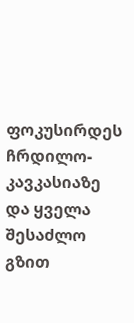ფოკუსირდეს ჩრდილო-კავკასიაზე და ყველა შესაძლო გზით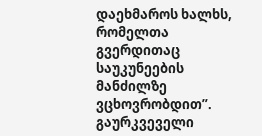დაეხმაროს ხალხს, რომელთა გვერდითაც საუკუნეების მანძილზე ვცხოვრობდით”. გაურკვეველი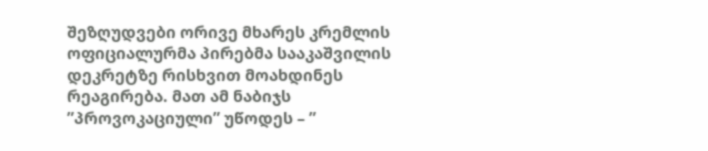შეზღუდვები ორივე მხარეს კრემლის ოფიციალურმა პირებმა სააკაშვილის დეკრეტზე რისხვით მოახდინეს რეაგირება. მათ ამ ნაბიჯს ”პროვოკაციული” უწოდეს – ”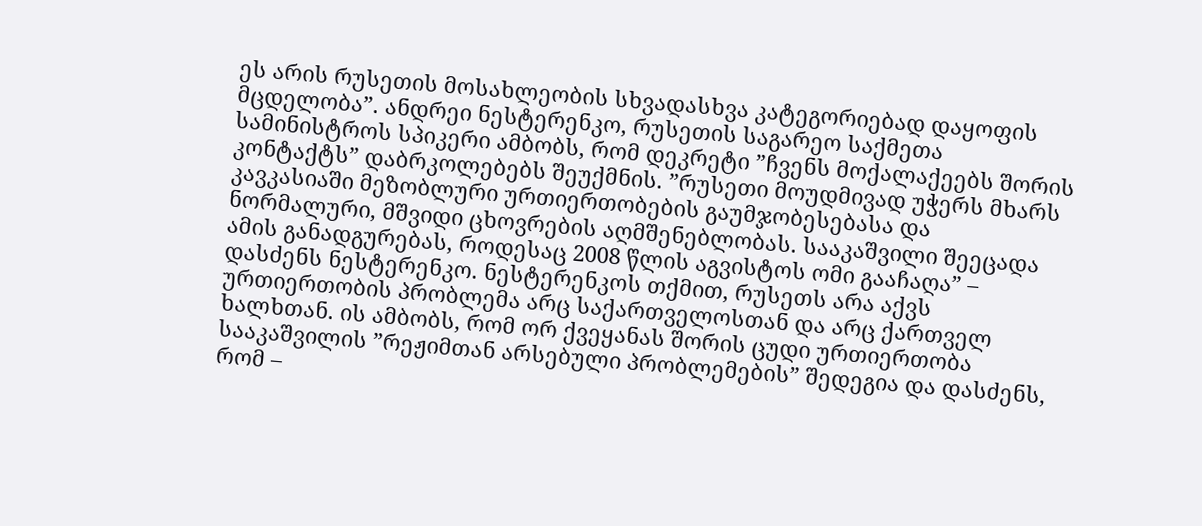ეს არის რუსეთის მოსახლეობის სხვადასხვა კატეგორიებად დაყოფის მცდელობა”. ანდრეი ნესტერენკო, რუსეთის საგარეო საქმეთა სამინისტროს სპიკერი ამბობს, რომ დეკრეტი ”ჩვენს მოქალაქეებს შორის კონტაქტს” დაბრკოლებებს შეუქმნის. ”რუსეთი მოუდმივად უჭერს მხარს კავკასიაში მეზობლური ურთიერთობების გაუმჯობესებასა და ნორმალური, მშვიდი ცხოვრების აღმშენებლობას. სააკაშვილი შეეცადა ამის განადგურებას, როდესაც 2008 წლის აგვისტოს ომი გააჩაღა” – დასძენს ნესტერენკო. ნესტერენკოს თქმით, რუსეთს არა აქვს ურთიერთობის პრობლემა არც საქართველოსთან და არც ქართველ ხალხთან. ის ამბობს, რომ ორ ქვეყანას შორის ცუდი ურთიერთობა სააკაშვილის ”რეჟიმთან არსებული პრობლემების” შედეგია და დასძენს, რომ –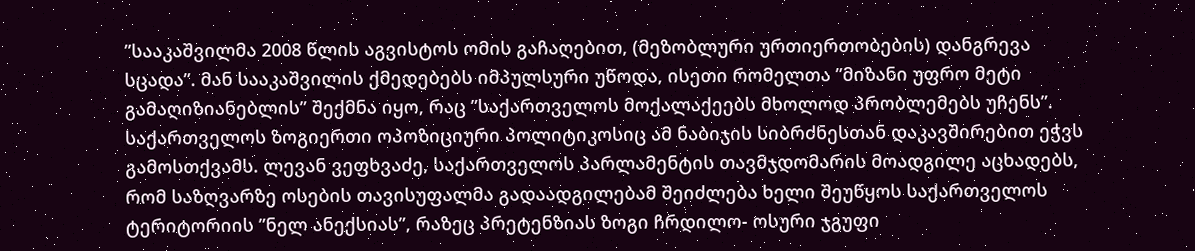”სააკაშვილმა 2008 წლის აგვისტოს ომის გაჩაღებით, (მეზობლური ურთიერთობების) დანგრევა სცადა”. მან სააკაშვილის ქმედებებს იმპულსური უწოდა, ისეთი რომელთა ”მიზანი უფრო მეტი გამაღიზიანებლის” შექმნა იყო, რაც ”საქართველოს მოქალაქეებს მხოლოდ პრობლემებს უჩენს”. საქართველოს ზოგიერთი ოპოზიციური პოლიტიკოსიც ამ ნაბიჯის სიბრძნესთან დაკავშირებით ეჭვს გამოსთქვამს. ლევან ვეფხვაძე, საქართველოს პარლამენტის თავმჯდომარის მოადგილე აცხადებს, რომ საზღვარზე ოსების თავისუფალმა გადაადგილებამ შეიძლება ხელი შეუწყოს საქართველოს ტერიტორიის ”ნელ ანექსიას”, რაზეც პრეტენზიას ზოგი ჩრდილო- ოსური ჯგუფი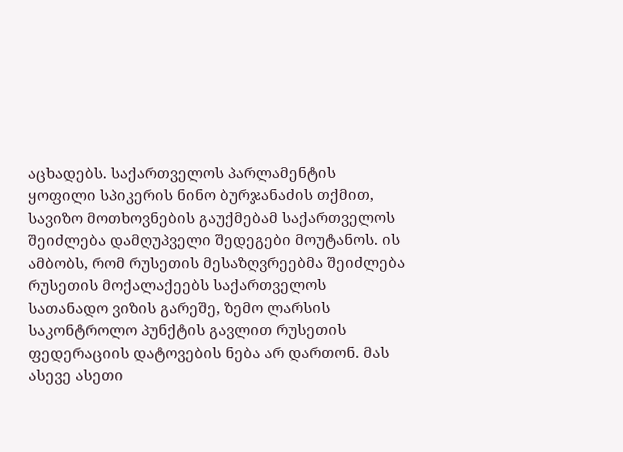აცხადებს. საქართველოს პარლამენტის ყოფილი სპიკერის ნინო ბურჯანაძის თქმით, სავიზო მოთხოვნების გაუქმებამ საქართველოს შეიძლება დამღუპველი შედეგები მოუტანოს. ის ამბობს, რომ რუსეთის მესაზღვრეებმა შეიძლება რუსეთის მოქალაქეებს საქართველოს სათანადო ვიზის გარეშე, ზემო ლარსის საკონტროლო პუნქტის გავლით რუსეთის ფედერაციის დატოვების ნება არ დართონ. მას ასევე ასეთი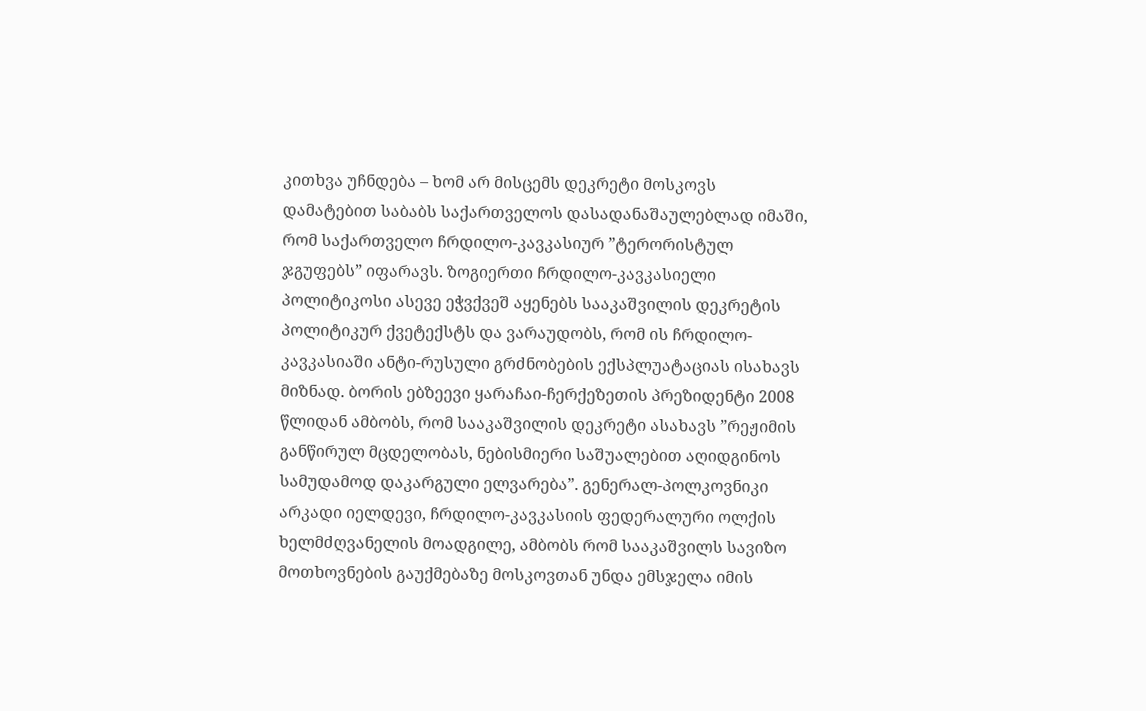კითხვა უჩნდება – ხომ არ მისცემს დეკრეტი მოსკოვს დამატებით საბაბს საქართველოს დასადანაშაულებლად იმაში, რომ საქართველო ჩრდილო-კავკასიურ ”ტერორისტულ ჯგუფებს” იფარავს. ზოგიერთი ჩრდილო-კავკასიელი პოლიტიკოსი ასევე ეჭვქვეშ აყენებს სააკაშვილის დეკრეტის პოლიტიკურ ქვეტექსტს და ვარაუდობს, რომ ის ჩრდილო-კავკასიაში ანტი-რუსული გრძნობების ექსპლუატაციას ისახავს მიზნად. ბორის ებზეევი ყარაჩაი-ჩერქეზეთის პრეზიდენტი 2008 წლიდან ამბობს, რომ სააკაშვილის დეკრეტი ასახავს ”რეჟიმის განწირულ მცდელობას, ნებისმიერი საშუალებით აღიდგინოს სამუდამოდ დაკარგული ელვარება”. გენერალ-პოლკოვნიკი არკადი იელდევი, ჩრდილო-კავკასიის ფედერალური ოლქის ხელმძღვანელის მოადგილე, ამბობს რომ სააკაშვილს სავიზო მოთხოვნების გაუქმებაზე მოსკოვთან უნდა ემსჯელა იმის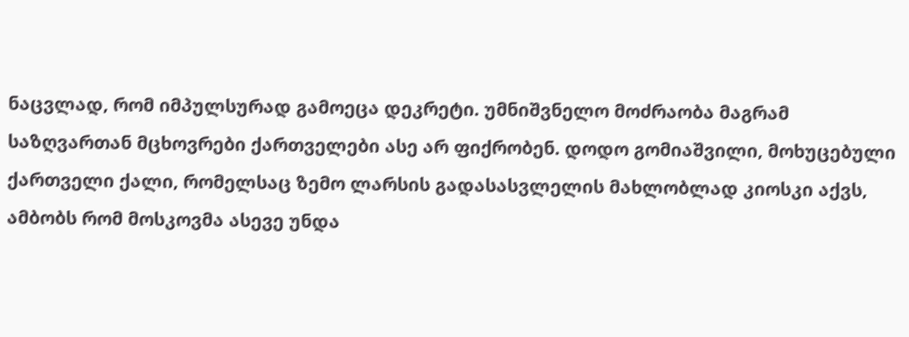ნაცვლად, რომ იმპულსურად გამოეცა დეკრეტი. უმნიშვნელო მოძრაობა მაგრამ საზღვართან მცხოვრები ქართველები ასე არ ფიქრობენ. დოდო გომიაშვილი, მოხუცებული ქართველი ქალი, რომელსაც ზემო ლარსის გადასასვლელის მახლობლად კიოსკი აქვს, ამბობს რომ მოსკოვმა ასევე უნდა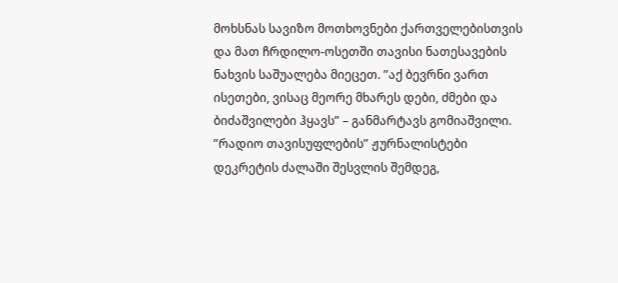მოხსნას სავიზო მოთხოვნები ქართველებისთვის და მათ ჩრდილო-ოსეთში თავისი ნათესავების ნახვის საშუალება მიეცეთ. ”აქ ბევრნი ვართ ისეთები, ვისაც მეორე მხარეს დები, ძმები და ბიძაშვილები ჰყავს” – განმარტავს გომიაშვილი. ”რადიო თავისუფლების” ჟურნალისტები დეკრეტის ძალაში შესვლის შემდეგ,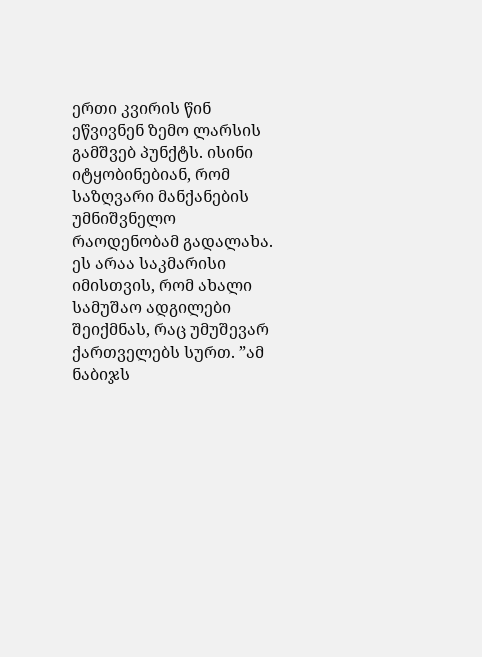ერთი კვირის წინ ეწვივნენ ზემო ლარსის გამშვებ პუნქტს. ისინი იტყობინებიან, რომ საზღვარი მანქანების უმნიშვნელო რაოდენობამ გადალახა. ეს არაა საკმარისი იმისთვის, რომ ახალი სამუშაო ადგილები შეიქმნას, რაც უმუშევარ ქართველებს სურთ. ”ამ ნაბიჯს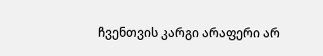ჩვენთვის კარგი არაფერი არ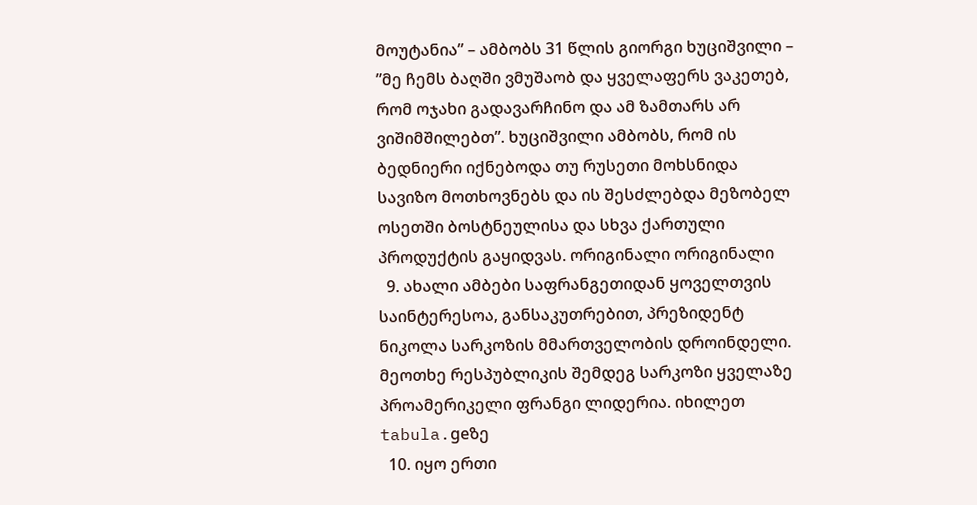მოუტანია” – ამბობს 31 წლის გიორგი ხუციშვილი – ”მე ჩემს ბაღში ვმუშაობ და ყველაფერს ვაკეთებ, რომ ოჯახი გადავარჩინო და ამ ზამთარს არ ვიშიმშილებთ”. ხუციშვილი ამბობს, რომ ის ბედნიერი იქნებოდა თუ რუსეთი მოხსნიდა სავიზო მოთხოვნებს და ის შესძლებდა მეზობელ ოსეთში ბოსტნეულისა და სხვა ქართული პროდუქტის გაყიდვას. ორიგინალი ორიგინალი
  9. ახალი ამბები საფრანგეთიდან ყოველთვის საინტერესოა, განსაკუთრებით, პრეზიდენტ ნიკოლა სარკოზის მმართველობის დროინდელი. მეოთხე რესპუბლიკის შემდეგ სარკოზი ყველაზე პროამერიკელი ფრანგი ლიდერია. იხილეთ tabula.geზე
  10. იყო ერთი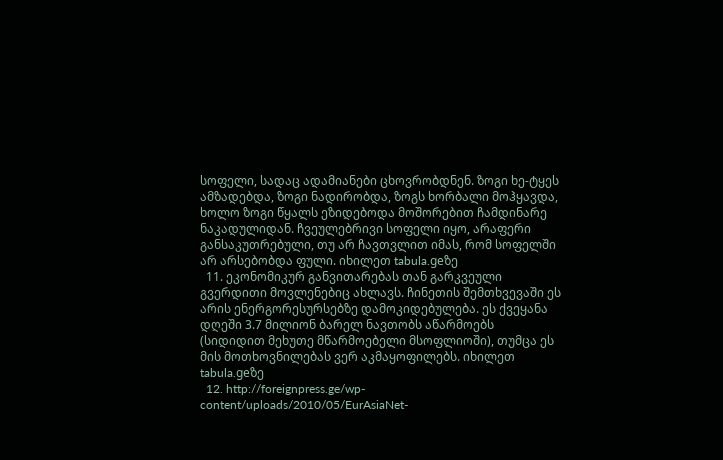სოფელი, სადაც ადამიანები ცხოვრობდნენ. ზოგი ხე-ტყეს ამზადებდა, ზოგი ნადირობდა, ზოგს ხორბალი მოჰყავდა, ხოლო ზოგი წყალს ეზიდებოდა მოშორებით ჩამდინარე ნაკადულიდან. ჩვეულებრივი სოფელი იყო, არაფერი განსაკუთრებული, თუ არ ჩავთვლით იმას, რომ სოფელში არ არსებობდა ფული. იხილეთ tabula.geზე
  11. ეკონომიკურ განვითარებას თან გარკვეული გვერდითი მოვლენებიც ახლავს. ჩინეთის შემთხვევაში ეს არის ენერგორესურსებზე დამოკიდებულება. ეს ქვეყანა დღეში 3.7 მილიონ ბარელ ნავთობს აწარმოებს (სიდიდით მეხუთე მწარმოებელი მსოფლიოში), თუმცა ეს მის მოთხოვნილებას ვერ აკმაყოფილებს. იხილეთ tabula.geზე
  12. http://foreignpress.ge/wp-content/uploads/2010/05/EurAsiaNet-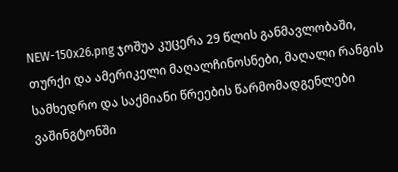NEW-150x26.png ჯოშუა კუცერა 29 წლის განმავლობაში, თურქი და ამერიკელი მაღალჩინოსნები, მაღალი რანგის სამხედრო და საქმიანი წრეების წარმომადგენლები ვაშინგტონში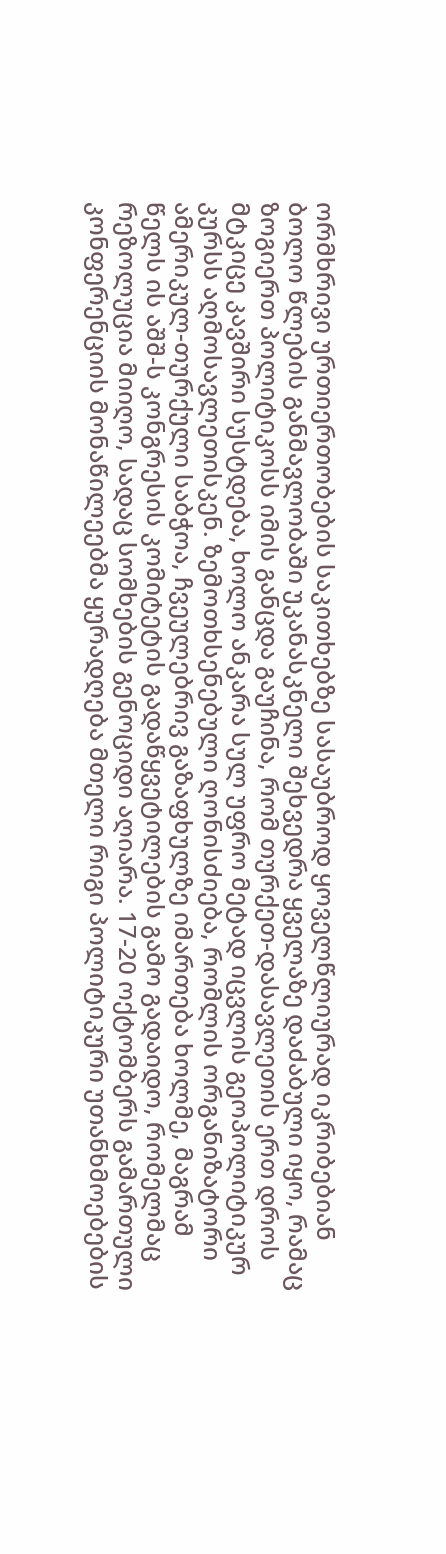ორმხრივი ურთიერთობების საკითხებზე სასაუბროდ ყოველწლიურად იკრიბებიან ბოლო წლების განმავლობაში უკანასკნელი შეხვედრა ყველაზე დაძაბული იყო, რამაც ზოგიერთ პოლიტიკოსს იმის განცდა გაუჩინა, რომ თურქეთ-დასავლეთის ერთ დროს მტკიცე კავშირი სუსტდება, ხოლო ანკარა სულ უფრო მეტად იცვლის გეოპოლიტიკურ კურსს აღმოსავლეთისკენ. ზემოთხსენებული ღონისძიება, რომლის ორგანიზატორი ამერიკულ-თურქული საბჭოა, ჩვეულებრივ გაზაფხულზე იმართება ხოლმე, მაგრამ წელს ის აშშ-ს კონგრესის კომიტეტის გადაწყვეტილების გამო გადაიდო, რომელმაც რეზოლუცია მიიღო, სადაც სომხების გენოციდი აღიარა. 17-20 ოქტომბერს გამართული კონფერენციის მონაწილეებმა ყურადღება მთელი რიგი პოლიტიკური უთანხმოებების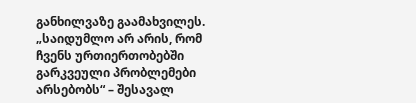განხილვაზე გაამახვილეს. „საიდუმლო არ არის, რომ ჩვენს ურთიერთობებში გარკვეული პრობლემები არსებობს“ – შესავალ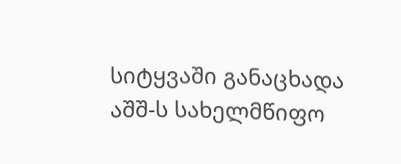სიტყვაში განაცხადა აშშ-ს სახელმწიფო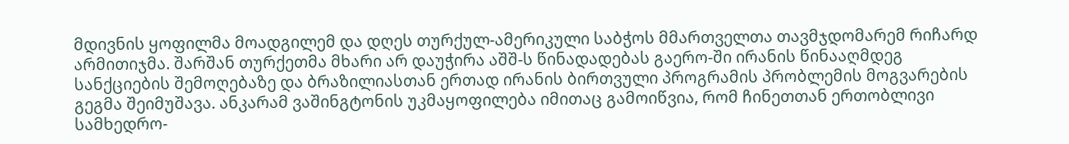მდივნის ყოფილმა მოადგილემ და დღეს თურქულ-ამერიკული საბჭოს მმართველთა თავმჯდომარემ რიჩარდ არმითიჯმა. შარშან თურქეთმა მხარი არ დაუჭირა აშშ-ს წინადადებას გაერო-ში ირანის წინააღმდეგ სანქციების შემოღებაზე და ბრაზილიასთან ერთად ირანის ბირთვული პროგრამის პრობლემის მოგვარების გეგმა შეიმუშავა. ანკარამ ვაშინგტონის უკმაყოფილება იმითაც გამოიწვია, რომ ჩინეთთან ერთობლივი სამხედრო-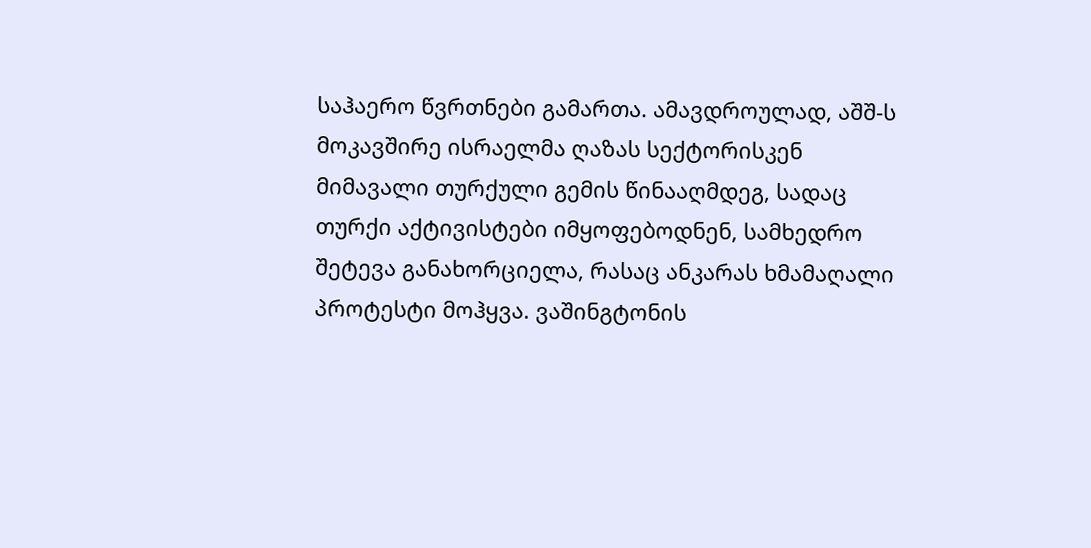საჰაერო წვრთნები გამართა. ამავდროულად, აშშ-ს მოკავშირე ისრაელმა ღაზას სექტორისკენ მიმავალი თურქული გემის წინააღმდეგ, სადაც თურქი აქტივისტები იმყოფებოდნენ, სამხედრო შეტევა განახორციელა, რასაც ანკარას ხმამაღალი პროტესტი მოჰყვა. ვაშინგტონის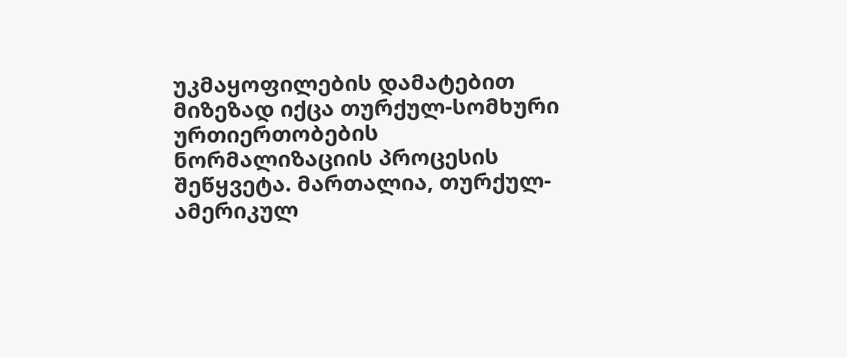უკმაყოფილების დამატებით მიზეზად იქცა თურქულ-სომხური ურთიერთობების ნორმალიზაციის პროცესის შეწყვეტა. მართალია, თურქულ-ამერიკულ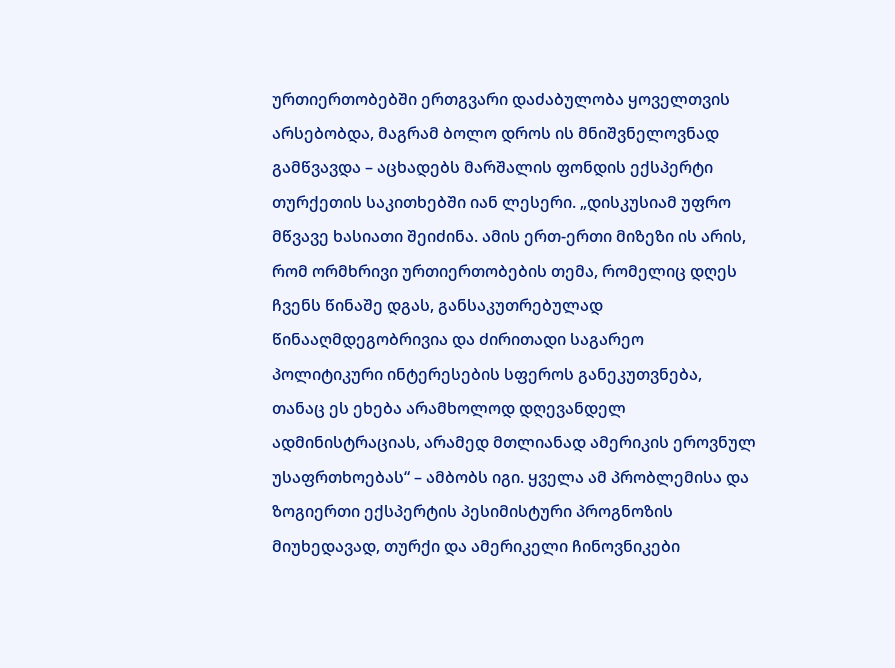ურთიერთობებში ერთგვარი დაძაბულობა ყოველთვის არსებობდა, მაგრამ ბოლო დროს ის მნიშვნელოვნად გამწვავდა – აცხადებს მარშალის ფონდის ექსპერტი თურქეთის საკითხებში იან ლესერი. „დისკუსიამ უფრო მწვავე ხასიათი შეიძინა. ამის ერთ-ერთი მიზეზი ის არის, რომ ორმხრივი ურთიერთობების თემა, რომელიც დღეს ჩვენს წინაშე დგას, განსაკუთრებულად წინააღმდეგობრივია და ძირითადი საგარეო პოლიტიკური ინტერესების სფეროს განეკუთვნება, თანაც ეს ეხება არამხოლოდ დღევანდელ ადმინისტრაციას, არამედ მთლიანად ამერიკის ეროვნულ უსაფრთხოებას“ – ამბობს იგი. ყველა ამ პრობლემისა და ზოგიერთი ექსპერტის პესიმისტური პროგნოზის მიუხედავად, თურქი და ამერიკელი ჩინოვნიკები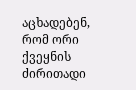აცხადებენ, რომ ორი ქვეყნის ძირითადი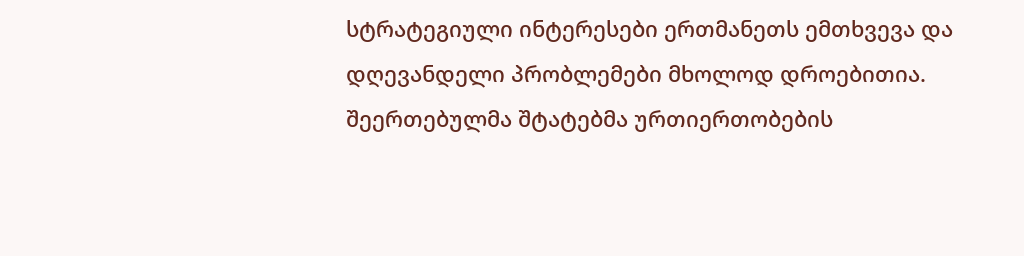სტრატეგიული ინტერესები ერთმანეთს ემთხვევა და დღევანდელი პრობლემები მხოლოდ დროებითია. შეერთებულმა შტატებმა ურთიერთობების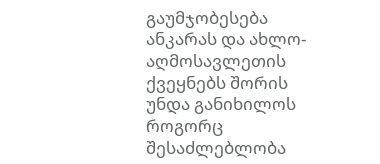გაუმჯობესება ანკარას და ახლო-აღმოსავლეთის ქვეყნებს შორის უნდა განიხილოს როგორც შესაძლებლობა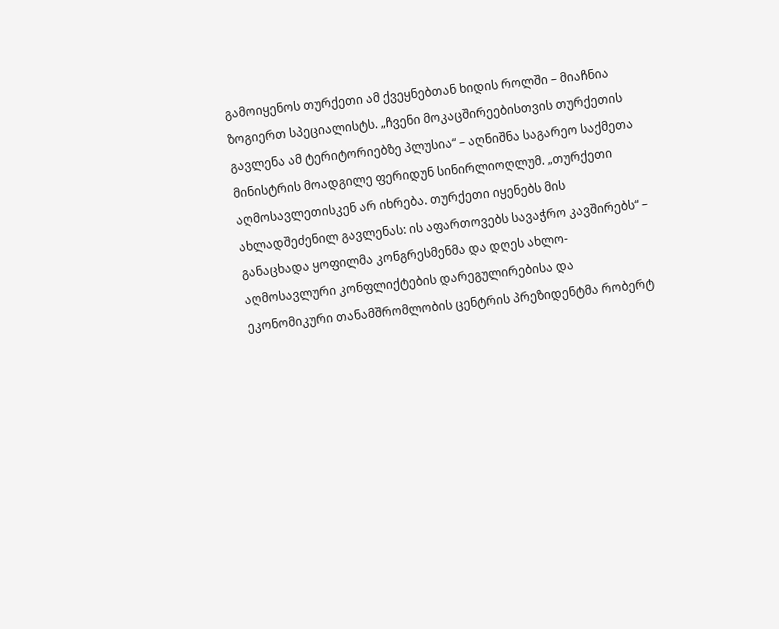გამოიყენოს თურქეთი ამ ქვეყნებთან ხიდის როლში – მიაჩნია ზოგიერთ სპეციალისტს. „ჩვენი მოკაცშირეებისთვის თურქეთის გავლენა ამ ტერიტორიებზე პლუსია“ – აღნიშნა საგარეო საქმეთა მინისტრის მოადგილე ფერიდუნ სინირლიოღლუმ. „თურქეთი აღმოსავლეთისკენ არ იხრება. თურქეთი იყენებს მის ახლადშეძენილ გავლენას: ის აფართოვებს სავაჭრო კავშირებს“ – განაცხადა ყოფილმა კონგრესმენმა და დღეს ახლო-აღმოსავლური კონფლიქტების დარეგულირებისა და ეკონომიკური თანამშრომლობის ცენტრის პრეზიდენტმა რობერტ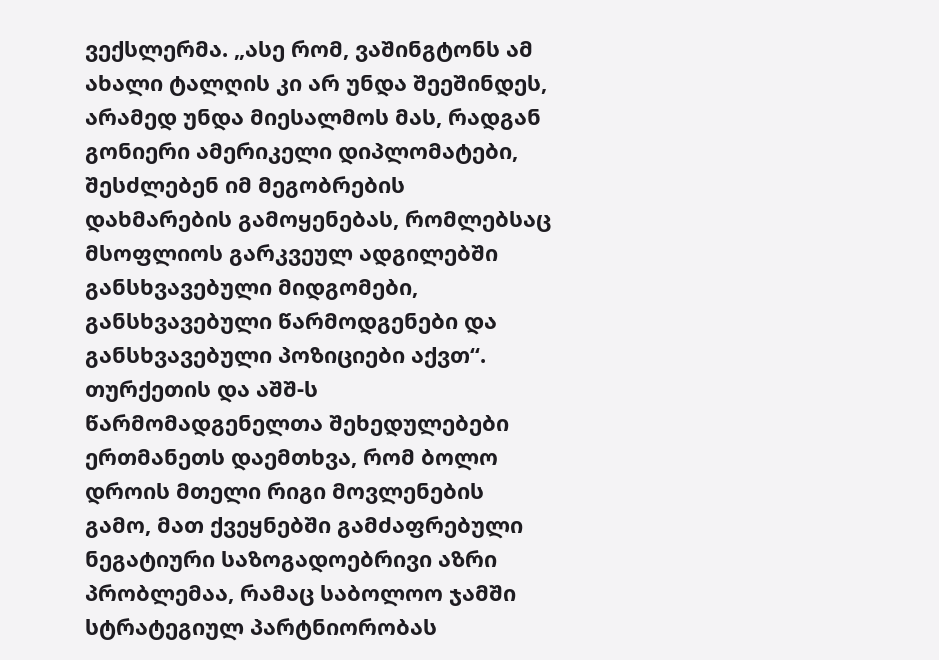ვექსლერმა. „ასე რომ, ვაშინგტონს ამ ახალი ტალღის კი არ უნდა შეეშინდეს, არამედ უნდა მიესალმოს მას, რადგან გონიერი ამერიკელი დიპლომატები, შესძლებენ იმ მეგობრების დახმარების გამოყენებას, რომლებსაც მსოფლიოს გარკვეულ ადგილებში განსხვავებული მიდგომები, განსხვავებული წარმოდგენები და განსხვავებული პოზიციები აქვთ“. თურქეთის და აშშ-ს წარმომადგენელთა შეხედულებები ერთმანეთს დაემთხვა, რომ ბოლო დროის მთელი რიგი მოვლენების გამო, მათ ქვეყნებში გამძაფრებული ნეგატიური საზოგადოებრივი აზრი პრობლემაა, რამაც საბოლოო ჯამში სტრატეგიულ პარტნიორობას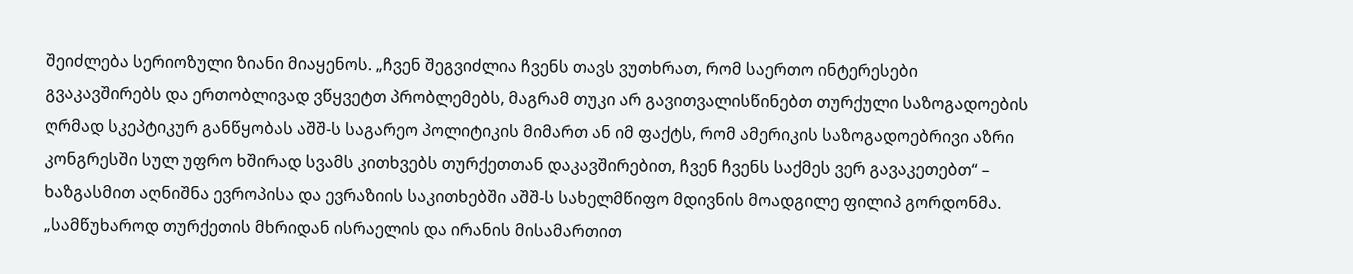შეიძლება სერიოზული ზიანი მიაყენოს. „ჩვენ შეგვიძლია ჩვენს თავს ვუთხრათ, რომ საერთო ინტერესები გვაკავშირებს და ერთობლივად ვწყვეტთ პრობლემებს, მაგრამ თუკი არ გავითვალისწინებთ თურქული საზოგადოების ღრმად სკეპტიკურ განწყობას აშშ-ს საგარეო პოლიტიკის მიმართ ან იმ ფაქტს, რომ ამერიკის საზოგადოებრივი აზრი კონგრესში სულ უფრო ხშირად სვამს კითხვებს თურქეთთან დაკავშირებით, ჩვენ ჩვენს საქმეს ვერ გავაკეთებთ“ – ხაზგასმით აღნიშნა ევროპისა და ევრაზიის საკითხებში აშშ-ს სახელმწიფო მდივნის მოადგილე ფილიპ გორდონმა. „სამწუხაროდ თურქეთის მხრიდან ისრაელის და ირანის მისამართით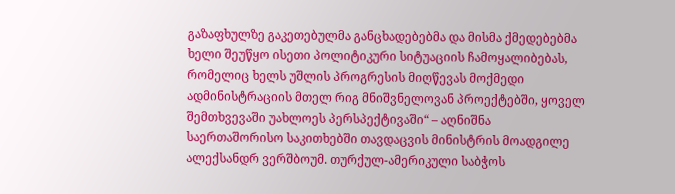გაზაფხულზე გაკეთებულმა განცხადებებმა და მისმა ქმედებებმა ხელი შეუწყო ისეთი პოლიტიკური სიტუაციის ჩამოყალიბებას, რომელიც ხელს უშლის პროგრესის მიღწევას მოქმედი ადმინისტრაციის მთელ რიგ მნიშვნელოვან პროექტებში, ყოველ შემთხვევაში უახლოეს პერსპექტივაში“ – აღნიშნა საერთაშორისო საკითხებში თავდაცვის მინისტრის მოადგილე ალექსანდრ ვერშბოუმ. თურქულ-ამერიკული საბჭოს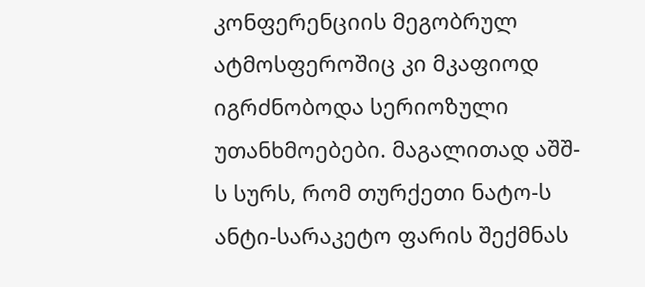კონფერენციის მეგობრულ ატმოსფეროშიც კი მკაფიოდ იგრძნობოდა სერიოზული უთანხმოებები. მაგალითად აშშ-ს სურს, რომ თურქეთი ნატო-ს ანტი-სარაკეტო ფარის შექმნას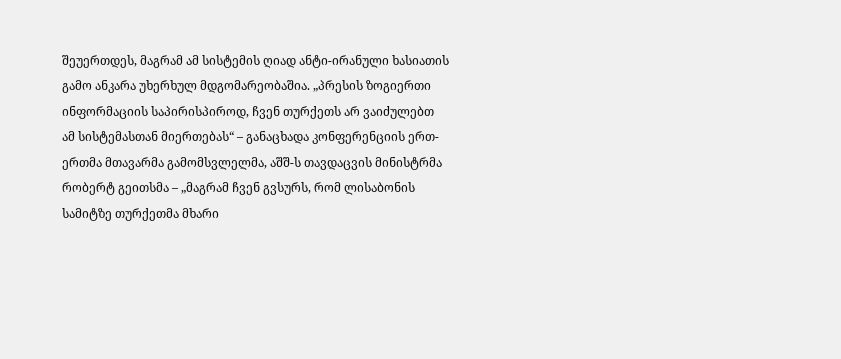შეუერთდეს, მაგრამ ამ სისტემის ღიად ანტი-ირანული ხასიათის გამო ანკარა უხერხულ მდგომარეობაშია. „პრესის ზოგიერთი ინფორმაციის საპირისპიროდ, ჩვენ თურქეთს არ ვაიძულებთ ამ სისტემასთან მიერთებას“ – განაცხადა კონფერენციის ერთ-ერთმა მთავარმა გამომსვლელმა, აშშ-ს თავდაცვის მინისტრმა რობერტ გეითსმა – „მაგრამ ჩვენ გვსურს, რომ ლისაბონის სამიტზე თურქეთმა მხარი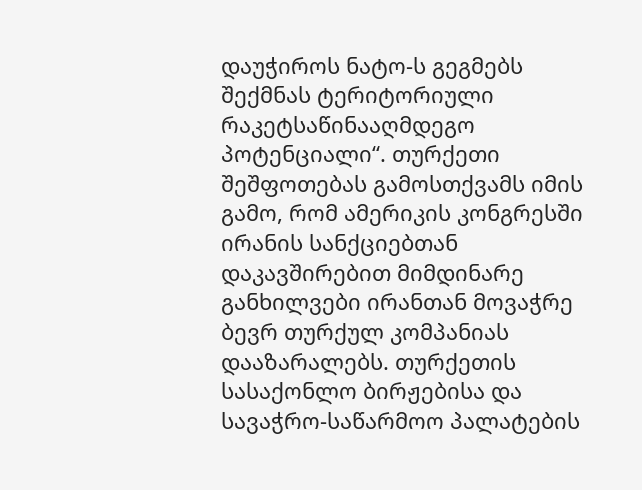დაუჭიროს ნატო-ს გეგმებს შექმნას ტერიტორიული რაკეტსაწინააღმდეგო პოტენციალი“. თურქეთი შეშფოთებას გამოსთქვამს იმის გამო, რომ ამერიკის კონგრესში ირანის სანქციებთან დაკავშირებით მიმდინარე განხილვები ირანთან მოვაჭრე ბევრ თურქულ კომპანიას დააზარალებს. თურქეთის სასაქონლო ბირჟებისა და სავაჭრო-საწარმოო პალატების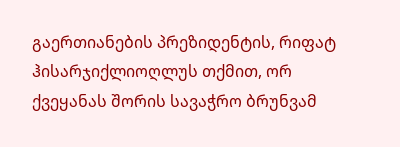გაერთიანების პრეზიდენტის, რიფატ ჰისარჯიქლიოღლუს თქმით, ორ ქვეყანას შორის სავაჭრო ბრუნვამ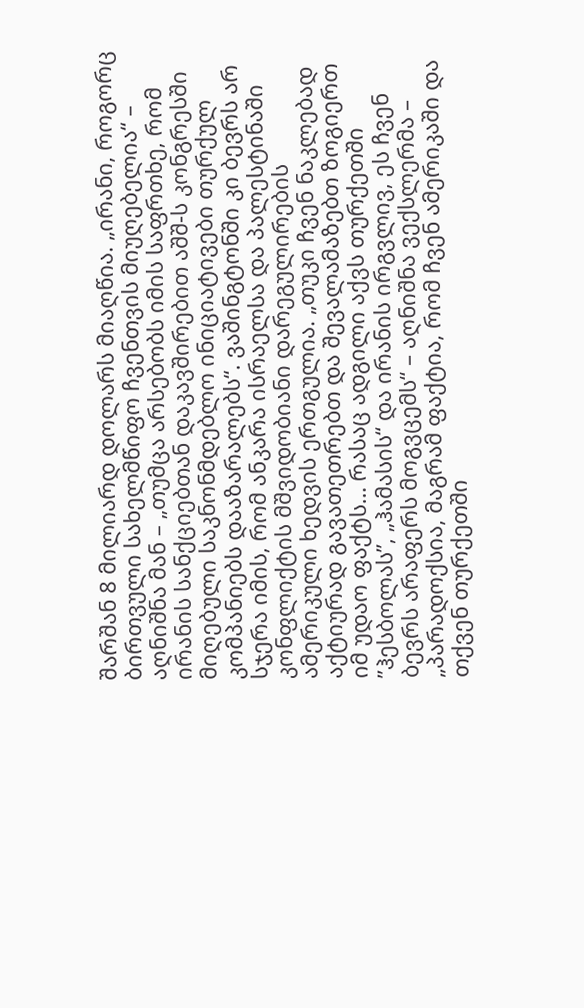შარშან 8 მილიარდ დოლარს მიაღწია. „ირანი, როგორც ბირთვული სახელმწიფო ჩვენთვის მიუღებელია“ – აღნიშნა მან – „თუმცა არსებობს იმის საფრთხე, რომ ირანის სანქციებთან დაკავშირებით აშშ-ს კონგრესში მიღებული საკნონმდებლო ინიციატივები თურქულ კომპანიებს დააზარალებს“. ვაშინგტონში კი ბევრს არ სჯერა იმის, რომ ანკარა ისრაელსა და პალესტინაში კონფლიქტის მშვიდობიანი დარეგულირების ამერიკული ხედვის ერთგულია. „თუკი ჩვენ ნაკლებად აქტიურად გავათეთრებთ და შევალამაზებთ ზოგიერთ იმ უდაო ფაქტს… რასაც ადგილი აქვს თურქეთში ”ჰესბოლას”, „ჰამასის“ და ირანის ირგვლივ, ეს ჩვენ ბევრს არაფერს მოგვცემს“ – აღნიშნა ვექსლერმა – „პარადოქსია, მაგრამ ფაქტია, რომ ჩვენ ამერიკაში და თქვენ თურქეთში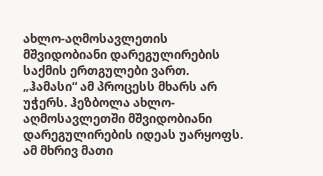ახლო-აღმოსავლეთის მშვიდობიანი დარეგულირების საქმის ერთგულები ვართ. „ჰამასი“ ამ პროცესს მხარს არ უჭერს. ჰეზბოლა ახლო-აღმოსავლეთში მშვიდობიანი დარეგულირების იდეას უარყოფს. ამ მხრივ მათი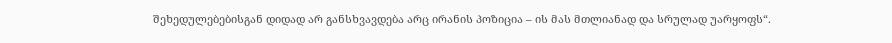შეხედულებებისგან დიდად არ განსხვავდება არც ირანის პოზიცია – ის მას მთლიანად და სრულად უარყოფს“.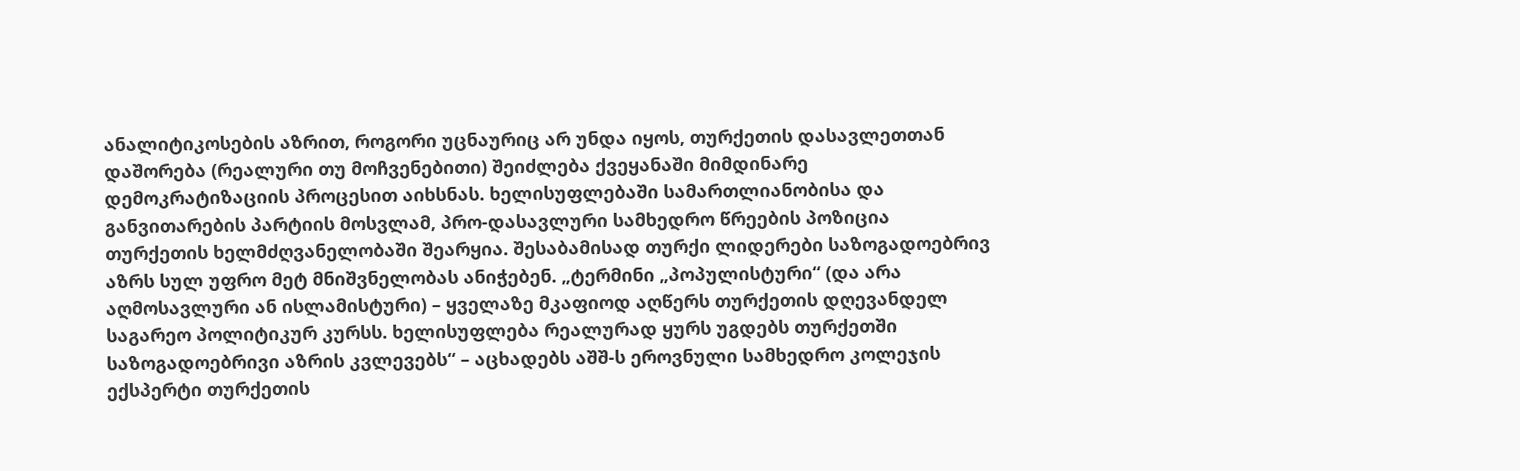ანალიტიკოსების აზრით, როგორი უცნაურიც არ უნდა იყოს, თურქეთის დასავლეთთან დაშორება (რეალური თუ მოჩვენებითი) შეიძლება ქვეყანაში მიმდინარე დემოკრატიზაციის პროცესით აიხსნას. ხელისუფლებაში სამართლიანობისა და განვითარების პარტიის მოსვლამ, პრო-დასავლური სამხედრო წრეების პოზიცია თურქეთის ხელმძღვანელობაში შეარყია. შესაბამისად თურქი ლიდერები საზოგადოებრივ აზრს სულ უფრო მეტ მნიშვნელობას ანიჭებენ. „ტერმინი „პოპულისტური“ (და არა აღმოსავლური ან ისლამისტური) – ყველაზე მკაფიოდ აღწერს თურქეთის დღევანდელ საგარეო პოლიტიკურ კურსს. ხელისუფლება რეალურად ყურს უგდებს თურქეთში საზოგადოებრივი აზრის კვლევებს“ – აცხადებს აშშ-ს ეროვნული სამხედრო კოლეჯის ექსპერტი თურქეთის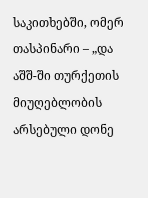საკითხებში, ომერ თასპინარი – „და აშშ-ში თურქეთის მიუღებლობის არსებული დონე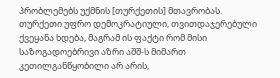პრობლემებს უქმნის [თურქეთის] მთავრობას. თურქეთი უფრო დემოკრატიული, თვითდაჯერებული ქვეყანა ხდება, მაგრამ ის ფაქტი რომ მისი საზოგადოებრივი აზრი აშშ-ს მიმართ კეთილგანწყობილი არ არის,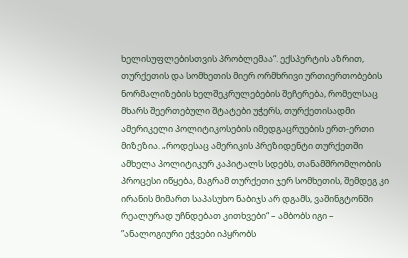ხელისუფლებისთვის პრობლემაა“. ექსპერტის აზრით, თურქეთის და სომხეთის მიერ ორმხრივი ურთიერთობების ნორმალიზების ხელშეკრულებების შეჩერება, რომელსაც მხარს შეერთებული შტატები უჭერს, თურქეთისადმი ამერიკელი პოლიტიკოსების იმედგაცრუების ერთ-ერთი მიზეზია. „როდესაც ამერიკის პრეზიდენტი თურქეთში ამხელა პოლიტიკურ კაპიტალს სდებს, თანამშრომლობის პროცესი იწყება, მაგრამ თურქეთი ჯერ სომხეთის, შემდეგ კი ირანის მიმართ საპასუხო ნაბიჯს არ დგამს, ვაშინგტონში რეალურად უჩნდებათ კითხვები“ – ამბობს იგი – ”ანალოგიური ეჭვები იპყრობს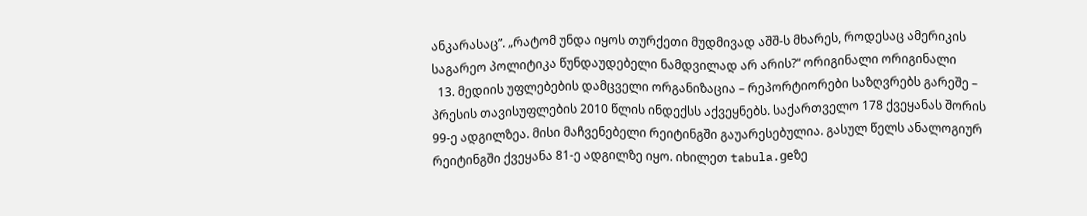ანკარასაც”. „რატომ უნდა იყოს თურქეთი მუდმივად აშშ-ს მხარეს, როდესაც ამერიკის საგარეო პოლიტიკა წუნდაუდებელი ნამდვილად არ არის?“ ორიგინალი ორიგინალი
  13. მედიის უფლებების დამცველი ორგანიზაცია – რეპორტიორები საზღვრებს გარეშე – პრესის თავისუფლების 2010 წლის ინდექსს აქვეყნებს. საქართველო 178 ქვეყანას შორის 99-ე ადგილზეა. მისი მაჩვენებელი რეიტინგში გაუარესებულია. გასულ წელს ანალოგიურ რეიტინგში ქვეყანა 81-ე ადგილზე იყო. იხილეთ tabula.geზე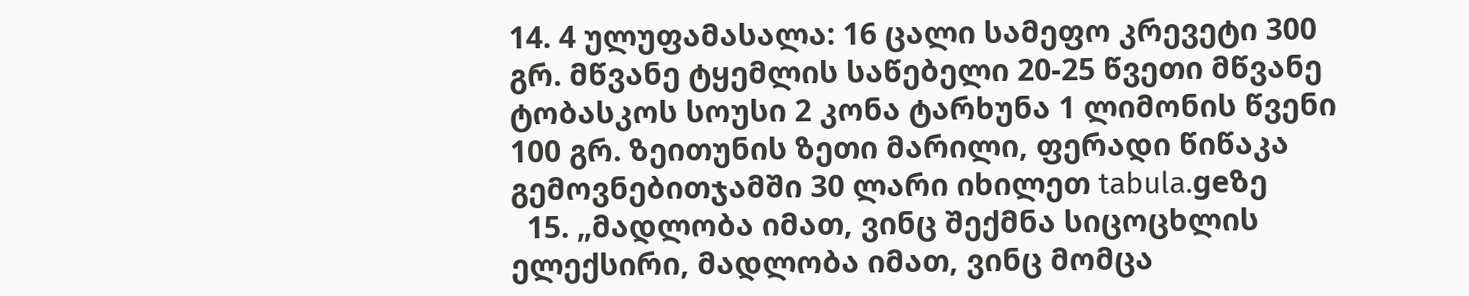14. 4 ულუფამასალა: 16 ცალი სამეფო კრევეტი 300 გრ. მწვანე ტყემლის საწებელი 20-25 წვეთი მწვანე ტობასკოს სოუსი 2 კონა ტარხუნა 1 ლიმონის წვენი 100 გრ. ზეითუნის ზეთი მარილი, ფერადი წიწაკა გემოვნებითჯამში 30 ლარი იხილეთ tabula.geზე
  15. „მადლობა იმათ, ვინც შექმნა სიცოცხლის ელექსირი, მადლობა იმათ, ვინც მომცა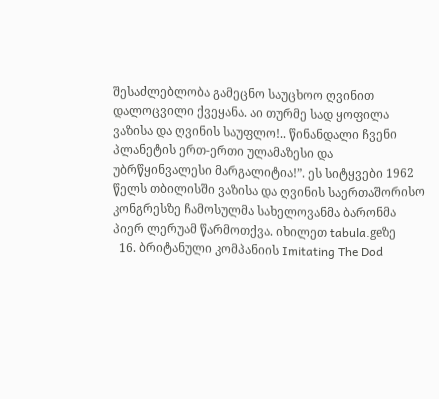შესაძლებლობა გამეცნო საუცხოო ღვინით დალოცვილი ქვეყანა. აი თურმე სად ყოფილა ვაზისა და ღვინის საუფლო!.. წინანდალი ჩვენი პლანეტის ერთ-ერთი ულამაზესი და უბრწყინვალესი მარგალიტია!”. ეს სიტყვები 1962 წელს თბილისში ვაზისა და ღვინის საერთაშორისო კონგრესზე ჩამოსულმა სახელოვანმა ბარონმა პიერ ლერუამ წარმოთქვა. იხილეთ tabula.geზე
  16. ბრიტანული კომპანიის Imitating The Dod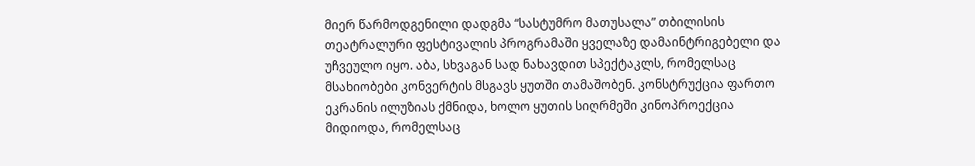მიერ წარმოდგენილი დადგმა “სასტუმრო მათუსალა” თბილისის თეატრალური ფესტივალის პროგრამაში ყველაზე დამაინტრიგებელი და უჩვეულო იყო. აბა, სხვაგან სად ნახავდით სპექტაკლს, რომელსაც მსახიობები კონვერტის მსგავს ყუთში თამაშობენ. კონსტრუქცია ფართო ეკრანის ილუზიას ქმნიდა, ხოლო ყუთის სიღრმეში კინოპროექცია მიდიოდა, რომელსაც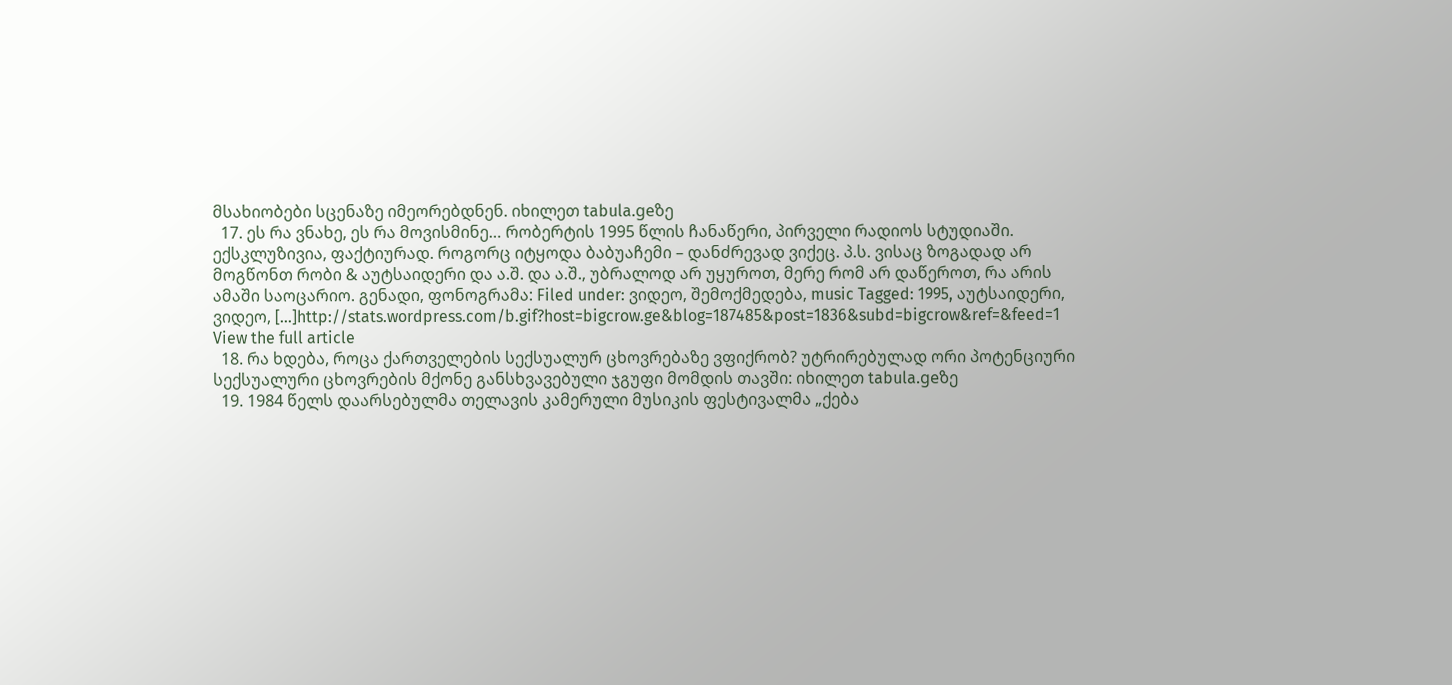მსახიობები სცენაზე იმეორებდნენ. იხილეთ tabula.geზე
  17. ეს რა ვნახე, ეს რა მოვისმინე… რობერტის 1995 წლის ჩანაწერი, პირველი რადიოს სტუდიაში. ექსკლუზივია, ფაქტიურად. როგორც იტყოდა ბაბუაჩემი – დანძრევად ვიქეც. პ.ს. ვისაც ზოგადად არ მოგწონთ რობი & აუტსაიდერი და ა.შ. და ა.შ., უბრალოდ არ უყუროთ, მერე რომ არ დაწეროთ, რა არის ამაში საოცარიო. გენადი, ფონოგრამა: Filed under: ვიდეო, შემოქმედება, music Tagged: 1995, აუტსაიდერი, ვიდეო, [...]http://stats.wordpress.com/b.gif?host=bigcrow.ge&blog=187485&post=1836&subd=bigcrow&ref=&feed=1 View the full article
  18. რა ხდება, როცა ქართველების სექსუალურ ცხოვრებაზე ვფიქრობ? უტრირებულად ორი პოტენციური სექსუალური ცხოვრების მქონე განსხვავებული ჯგუფი მომდის თავში: იხილეთ tabula.geზე
  19. 1984 წელს დაარსებულმა თელავის კამერული მუსიკის ფესტივალმა „ქება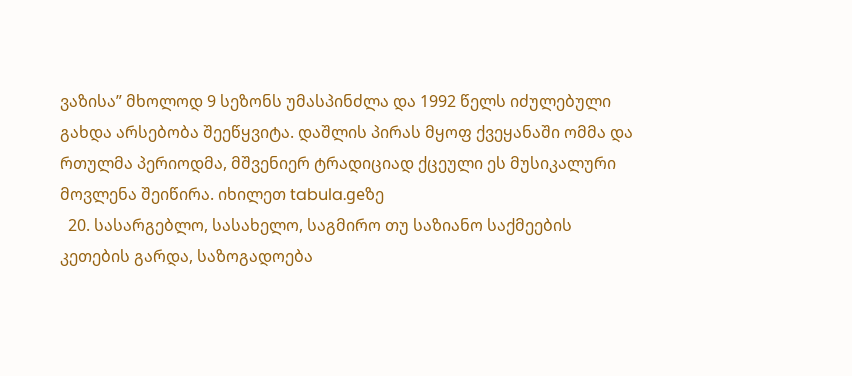ვაზისა” მხოლოდ 9 სეზონს უმასპინძლა და 1992 წელს იძულებული გახდა არსებობა შეეწყვიტა. დაშლის პირას მყოფ ქვეყანაში ომმა და რთულმა პერიოდმა, მშვენიერ ტრადიციად ქცეული ეს მუსიკალური მოვლენა შეიწირა. იხილეთ tabula.geზე
  20. სასარგებლო, სასახელო, საგმირო თუ საზიანო საქმეების კეთების გარდა, საზოგადოება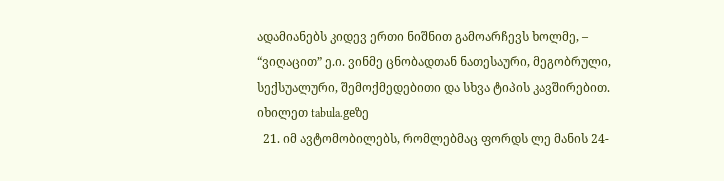ადამიანებს კიდევ ერთი ნიშნით გამოარჩევს ხოლმე, – “ვიღაცით” ე.ი. ვინმე ცნობადთან ნათესაური, მეგობრული, სექსუალური, შემოქმედებითი და სხვა ტიპის კავშირებით. იხილეთ tabula.geზე
  21. იმ ავტომობილებს, რომლებმაც ფორდს ლე მანის 24-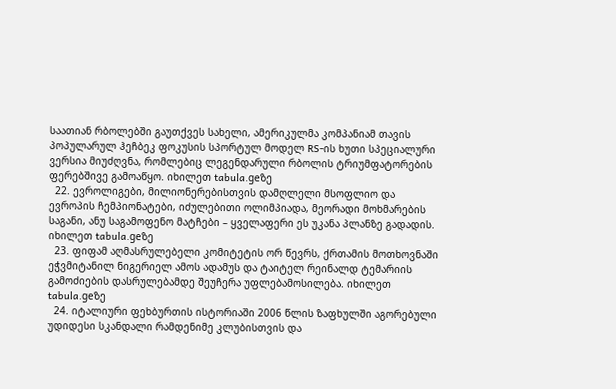საათიან რბოლებში გაუთქვეს სახელი, ამერიკულმა კომპანიამ თავის პოპულარულ ჰეჩბეკ ფოკუსის სპორტულ მოდელ RS-ის ხუთი სპეციალური ვერსია მიუძღვნა, რომლებიც ლეგენდარული რბოლის ტრიუმფატორების ფერებშივე გამოაწყო. იხილეთ tabula.geზე
  22. ევროლიგები, მილიონერებისთვის დამღლელი მსოფლიო და ევროპის ჩემპიონატები, იძულებითი ოლიმპიადა, მეორადი მოხმარების საგანი, ანუ საგამოფენო მატჩები – ყველაფერი ეს უკანა პლანზე გადადის. იხილეთ tabula.geზე
  23. ფიფამ აღმასრულებელი კომიტეტის ორ წევრს, ქრთამის მოთხოვნაში ეჭვმიტანილ ნიგერიელ ამოს ადამუს და ტაიტელ რეინალდ ტემარიის გამოძიების დასრულებამდე შეუჩერა უფლებამოსილება. იხილეთ tabula.geზე
  24. იტალიური ფეხბურთის ისტორიაში 2006 წლის ზაფხულში აგორებული უდიდესი სკანდალი რამდენიმე კლუბისთვის და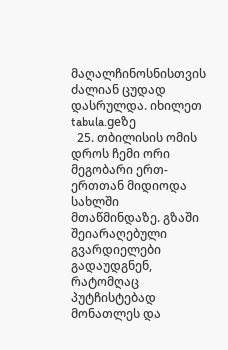მაღალჩინოსნისთვის ძალიან ცუდად დასრულდა. იხილეთ tabula.geზე
  25. თბილისის ომის დროს ჩემი ორი მეგობარი ერთ-ერთთან მიდიოდა სახლში მთაწმინდაზე. გზაში შეიარაღებული გვარდიელები გადაუდგნენ, რატომღაც პუტჩისტებად მონათლეს და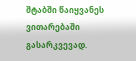შტაბში წაიყვანეს ვითარებაში გასარკვევად.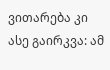ვითარება კი ასე გაირკვა: ამ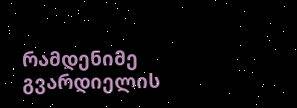რამდენიმე გვარდიელის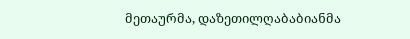მეთაურმა, დაზეთილღაბაბიანმა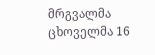მრგვალმა ცხოველმა 16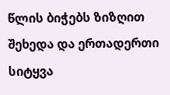წლის ბიჭებს ზიზღით შეხედა და ერთადერთი სიტყვა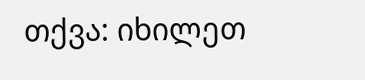თქვა: იხილეთ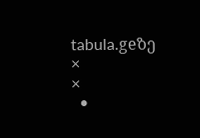tabula.geზე
×
×
  •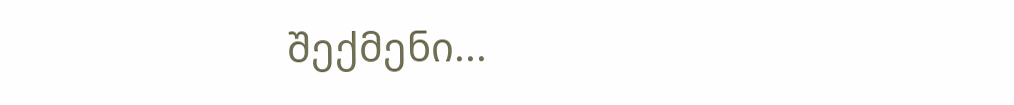შექმენი...